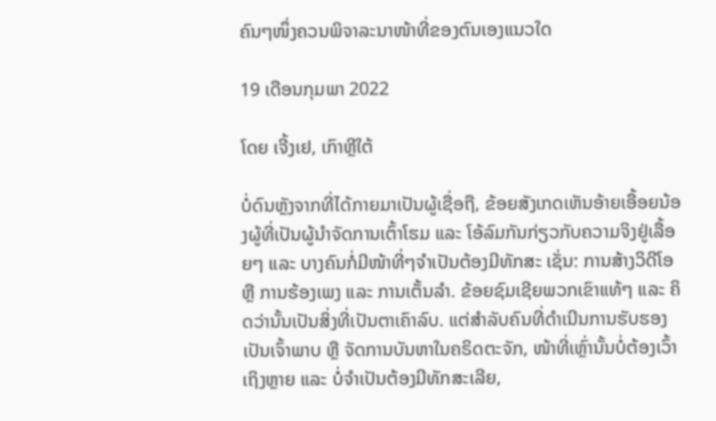ຄົນໆໜຶ່ງຄວນພິຈາລະນາໜ້າທີ່ຂອງຕົນເອງແນວໃດ

19 ເດືອນກຸມພາ 2022

ໂດຍ ເຈີ້ງເຢ, ເກົາຫຼີໃຕ້

ບໍ່ດົນຫຼັງຈາກທີ່ໄດ້ກາຍມາເປັນຜູ້ເຊື່ອຖື, ຂ້ອຍສັງເກດເຫັນອ້າຍເອື້ອຍນ້ອງຜູ້ທີ່ເປັນຜູ້ນໍາຈັດການເຕົ້າໂຮມ ແລະ ໂອ້ລົມກັນກ່ຽວກັບຄວາມຈິງຢູ່ເລື້ອຍໆ ແລະ ບາງຄົນກໍ່ມີໜ້າທີ່ໆຈຳເປັນຕ້ອງມີທັກສະ ເຊັ່ນ: ການສ້າງວິດີໂອ ຫຼື ການຮ້ອງເພງ ແລະ ການເຕັ້ນລໍາ. ຂ້ອຍຊົມເຊີຍພວກເຂົາແທ້ໆ ແລະ ຄິດວ່ານັ້ນເປັນສິ່ງທີ່ເປັນຕາເຄົາລົບ. ແຕ່ສໍາລັບຄົນທີ່ດຳເນີນການຮັບຮອງເປັນເຈົ້າພາບ ຫຼື ຈັດການບັນຫາໃນຄຣິດຕະຈັກ, ໜ້າທີ່ເຫຼົ່ານັ້ນບໍ່ຕ້ອງເວົ້າເຖິງຫຼາຍ ແລະ ບໍ່ຈຳເປັນຕ້ອງມີທັກສະເລີຍ,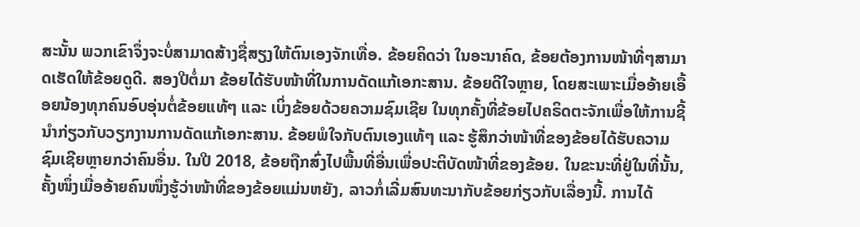ສະນັ້ນ ພວກເຂົາຈຶ່ງຈະບໍ່ສາມາດສ້າງຊື່ສຽງໃຫ້ຕົນເອງຈັກເທື່ອ. ຂ້ອຍຄິດວ່າ ໃນອະນາຄົດ, ຂ້ອຍຕ້ອງການໜ້າທີ່ໆສາມາດເຮັດໃຫ້ຂ້ອຍດູດີ. ສອງປີຕໍ່ມາ ຂ້ອຍໄດ້ຮັບໜ້າທີ່ໃນການດັດແກ້ເອກະສານ. ຂ້ອຍດີໃຈຫຼາຍ, ໂດຍສະເພາະເມື່ອອ້າຍເອື້ອຍນ້ອງທຸກຄົນອົບອຸ່ນຕໍ່ຂ້ອຍແທ້ໆ ແລະ ເບິ່ງຂ້ອຍດ້ວຍຄວາມຊົມເຊີຍ ໃນທຸກຄັ້ງທີ່ຂ້ອຍໄປຄຣິດຕະຈັກເພື່ອໃຫ້ການຊີ້ນໍາກ່ຽວກັບວຽກງານການດັດແກ້ເອກະສານ. ຂ້ອຍພໍໃຈກັບຕົນເອງແທ້ໆ ແລະ ຮູ້ສຶກວ່າໜ້າທີ່ຂອງຂ້ອຍໄດ້ຮັບຄວາມຊົມເຊີຍຫຼາຍກວ່າຄົນອື່ນ. ໃນປີ 2018, ຂ້ອຍຖືກສົ່ງໄປພື້ນທີ່ອື່ນເພື່ອປະຕິບັດໜ້າທີ່ຂອງຂ້ອຍ. ໃນຂະນະທີ່ຢູ່ໃນທີ່ນັ້ນ, ຄັ້ງໜຶ່ງເມື່ອອ້າຍຄົນໜຶ່ງຮູ້ວ່າໜ້າທີ່ຂອງຂ້ອຍແມ່ນຫຍັງ, ລາວກໍ່ເລີ່ມສົນທະນາກັບຂ້ອຍກ່ຽວກັບເລື່ອງນີ້. ການໄດ້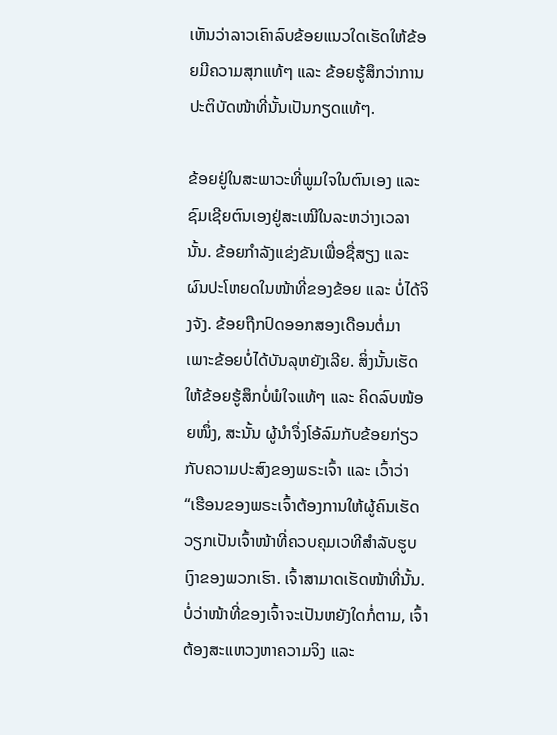ເຫັນວ່າລາວເຄົາລົບຂ້ອຍແນວໃດເຮັດໃຫ້ຂ້ອຍມີຄວາມສຸກແທ້ໆ ແລະ ຂ້ອຍຮູ້ສຶກວ່າການປະຕິບັດໜ້າທີ່ນັ້ນເປັນກຽດແທ້ໆ.

ຂ້ອຍຢູ່ໃນສະພາວະທີ່ພູມໃຈໃນຕົນເອງ ແລະ ຊົມເຊີຍຕົນເອງຢູ່ສະເໝີໃນລະຫວ່າງເວລານັ້ນ. ຂ້ອຍກຳລັງແຂ່ງຂັນເພື່ອຊື່ສຽງ ແລະ ຜົນປະໂຫຍດໃນໜ້າທີ່ຂອງຂ້ອຍ ແລະ ບໍ່ໄດ້ຈິງຈັງ. ຂ້ອຍຖືກປົດອອກສອງເດືອນຕໍ່ມາ ເພາະຂ້ອຍບໍ່ໄດ້ບັນລຸຫຍັງເລີຍ. ສິ່ງນັ້ນເຮັດໃຫ້ຂ້ອຍຮູ້ສຶກບໍ່ພໍໃຈແທ້ໆ ແລະ ຄິດລົບໜ້ອຍໜຶ່ງ, ສະນັ້ນ ຜູ້ນໍາຈຶ່ງໂອ້ລົມກັບຂ້ອຍກ່ຽວກັບຄວາມປະສົງຂອງພຣະເຈົ້າ ແລະ ເວົ້າວ່າ “ເຮືອນຂອງພຣະເຈົ້າຕ້ອງການໃຫ້ຜູ້ຄົນເຮັດວຽກເປັນເຈົ້າໜ້າທີ່ຄວບຄຸມເວທີສຳລັບຮູບເງົາຂອງພວກເຮົາ. ເຈົ້າສາມາດເຮັດໜ້າທີ່ນັ້ນ. ບໍ່ວ່າໜ້າທີ່ຂອງເຈົ້າຈະເປັນຫຍັງໃດກໍ່ຕາມ, ເຈົ້າຕ້ອງສະແຫວງຫາຄວາມຈິງ ແລະ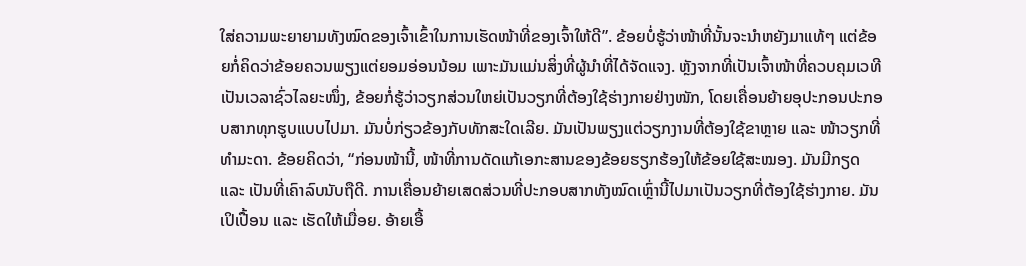ໃສ່ຄວາມພະຍາຍາມທັງໝົດຂອງເຈົ້າເຂົ້າໃນການເຮັດໜ້າທີ່ຂອງເຈົ້າໃຫ້ດີ”. ຂ້ອຍບໍ່ຮູ້ວ່າໜ້າທີ່ນັ້ນຈະນໍາຫຍັງມາແທ້ໆ ແຕ່ຂ້ອຍກໍ່ຄິດວ່າຂ້ອຍຄວນພຽງແຕ່ຍອມອ່ອນນ້ອມ ເພາະມັນແມ່ນສິ່ງທີ່ຜູ້ນໍາທີ່ໄດ້ຈັດແຈງ. ຫຼັງຈາກທີ່ເປັນເຈົ້າໜ້າທີ່ຄວບຄຸມເວທີເປັນເວລາຊົ່ວໄລຍະໜຶ່ງ, ຂ້ອຍກໍ່ຮູ້ວ່າວຽກສ່ວນໃຫຍ່ເປັນວຽກທີ່ຕ້ອງໃຊ້ຮ່າງກາຍຢ່າງໜັກ, ໂດຍເຄື່ອນຍ້າຍອຸປະກອນປະກອບສາກທຸກຮູບແບບໄປມາ. ມັນບໍ່ກ່ຽວຂ້ອງກັບທັກສະໃດເລີຍ. ມັນເປັນພຽງແຕ່ວຽກງານທີ່ຕ້ອງໃຊ້ຂາຫຼາຍ ແລະ ໜ້າວຽກທີ່ທຳມະດາ. ຂ້ອຍຄິດວ່າ, “ກ່ອນໜ້ານີ້, ໜ້າທີ່ການດັດແກ້ເອກະສານຂອງຂ້ອຍຮຽກຮ້ອງໃຫ້ຂ້ອຍໃຊ້ສະໝອງ. ມັນມີກຽດ ແລະ ເປັນທີ່ເຄົາລົບນັບຖືດີ. ການເຄື່ອນຍ້າຍເສດສ່ວນທີ່ປະກອບສາກທັງໝົດເຫຼົ່ານີ້ໄປມາເປັນວຽກທີ່ຕ້ອງໃຊ້ຮ່າງກາຍ. ມັນເປິເປື້ອນ ແລະ ເຮັດໃຫ້ເມື່ອຍ. ອ້າຍເອື້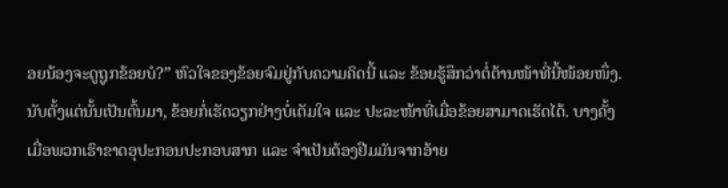ອຍນ້ອງຈະດູຖູກຂ້ອຍບໍ?” ຫົວໃຈຂອງຂ້ອຍຈົມຢູ່ກັບຄວາມຄິດນີ້ ແລະ ຂ້ອຍຮູ້ສຶກວ່າຕໍ່ຕ້ານໜ້າທີ່ນີ້ໜ້ອຍໜຶ່ງ. ນັບຕັ້ງແຕ່ນັ້ນເປັນຕົ້ນມາ, ຂ້ອຍກໍ່ເຮັດວຽກຢ່າງບໍ່ເຕັມໃຈ ແລະ ປະລະໜ້າທີ່ເມື່ອຂ້ອຍສາມາດເຮັດໄດ້. ບາງຄັ້ງ ເມື່ອພວກເຮົາຂາດອຸປະກອນປະກອບສາກ ແລະ ຈຳເປັນຕ້ອງຢືມມັນຈາກອ້າຍ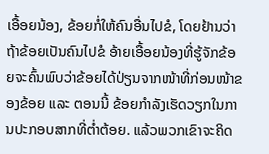ເອື້ອຍນ້ອງ, ຂ້ອຍກໍ່ໃຫ້ຄົນອື່ນໄປຂໍ, ໂດຍຢ້ານວ່າຖ້າຂ້ອຍເປັນຄົນໄປຂໍ ອ້າຍເອື້ອຍນ້ອງທີ່ຮູ້ຈັກຂ້ອຍຈະຄົ້ນພົບວ່າຂ້ອຍໄດ້ປ່ຽນຈາກໜ້າທີ່ກ່ອນໜ້າຂອງຂ້ອຍ ແລະ ຕອນນີ້ ຂ້ອຍກໍາລັງເຮັດວຽກໃນການປະກອບສາກທີ່ຕ່ຳຕ້ອຍ. ແລ້ວພວກເຂົາຈະຄິດ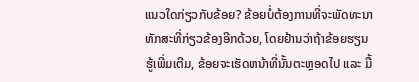ແນວໃດກ່ຽວກັບຂ້ອຍ? ຂ້ອຍບໍ່ຕ້ອງການທີ່ຈະພັດທະນາທັກສະທີ່ກ່ຽວຂ້ອງອີກດ້ວຍ, ໂດຍຢ້ານວ່າຖ້າຂ້ອຍຮຽນຮູ້ເພີ່ມເຕີມ, ຂ້ອຍຈະເຮັດຫນ້າທີ່ນັ້ນຕະຫຼອດໄປ ແລະ ມື້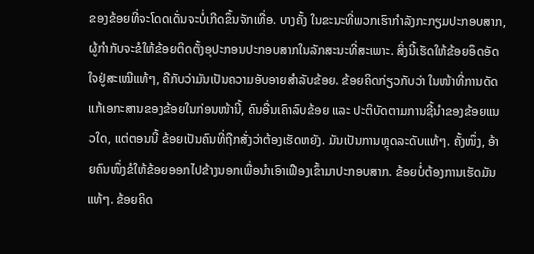ຂອງຂ້ອຍທີ່ຈະໂດດເດັ່ນຈະບໍ່ເກີດຂຶ້ນຈັກເທື່ອ. ບາງຄັ້ງ ໃນຂະນະທີ່ພວກເຮົາກໍາລັງກະກຽມປະກອບສາກ, ຜູ້ກຳກັບຈະຂໍໃຫ້ຂ້ອຍຕິດຕັ້ງອຸປະກອນປະກອບສາກໃນລັກສະນະທີ່ສະເພາະ. ສິ່ງນີ້ເຮັດໃຫ້ຂ້ອຍອຶດອັດໃຈຢູ່ສະເໝີແທ້ໆ, ຄືກັບວ່າມັນເປັນຄວາມອັບອາຍສໍາລັບຂ້ອຍ. ຂ້ອຍຄິດກ່ຽວກັບວ່າ ໃນໜ້າທີ່ການດັດແກ້ເອກະສານຂອງຂ້ອຍໃນກ່ອນໜ້ານີ້, ຄົນອື່ນເຄົາລົບຂ້ອຍ ແລະ ປະຕິບັດຕາມການຊີ້ນໍາຂອງຂ້ອຍແນວໃດ, ແຕ່ຕອນນີ້ ຂ້ອຍເປັນຄົນທີ່ຖືກສັ່ງວ່າຕ້ອງເຮັດຫຍັງ. ມັນເປັນການຫຼຸດລະດັບແທ້ໆ. ຄັ້ງໜຶ່ງ, ອ້າຍຄົນໜຶ່ງຂໍໃຫ້ຂ້ອຍອອກໄປຂ້າງນອກເພື່ອນໍາເອົາເຟືອງເຂົ້າມາປະກອບສາກ. ຂ້ອຍບໍ່ຕ້ອງການເຮັດມັນແທ້ໆ. ຂ້ອຍຄິດ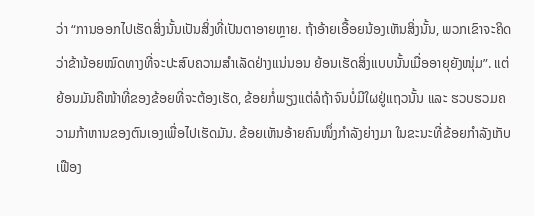ວ່າ “ການອອກໄປເຮັດສິ່ງນັ້ນເປັນສິ່ງທີ່ເປັນຕາອາຍຫຼາຍ. ຖ້າອ້າຍເອື້ອຍນ້ອງເຫັນສິ່ງນັ້ນ, ພວກເຂົາຈະຄິດວ່າຂ້ານ້ອຍໝົດທາງທີ່ຈະປະສົບຄວາມສຳເລັດຢ່າງແນ່ນອນ ຍ້ອນເຮັດສິ່ງແບບນັ້ນເມື່ອອາຍຸຍັງໜຸ່ມ”. ແຕ່ຍ້ອນມັນຄືໜ້າທີ່ຂອງຂ້ອຍທີ່ຈະຕ້ອງເຮັດ, ຂ້ອຍກໍ່ພຽງແຕ່ລໍຖ້າຈົນບໍ່ມີໃຜຢູ່ແຖວນັ້ນ ແລະ ຮວບຮວມຄວາມກ້າຫານຂອງຕົນເອງເພື່ອໄປເຮັດມັນ. ຂ້ອຍເຫັນອ້າຍຄົນໜຶ່ງກຳລັງຍ່າງມາ ໃນຂະນະທີ່ຂ້ອຍກຳລັງເກັບເຟືອງ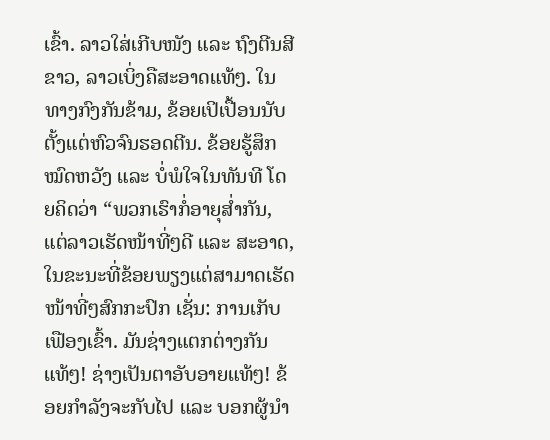ເຂົ້າ. ລາວໃສ່ເກີບໜັງ ແລະ ຖົງຕີນສີຂາວ, ລາວເບິ່ງຄືສະອາດແທ້ໆ. ໃນທາງກົງກັນຂ້າມ, ຂ້ອຍເປິເປື້ອນນັບຕັ້ງແຕ່ຫົວຈົນຮອດຕີນ. ຂ້ອຍຮູ້ສຶກໝົດຫວັງ ແລະ ບໍ່ພໍໃຈໃນທັນທີ ໂດຍຄິດວ່າ “ພວກເຮົາກໍ່ອາຍຸສໍ່າກັນ, ແຕ່ລາວເຮັດໜ້າທີ່ໆດີ ແລະ ສະອາດ, ໃນຂະນະທີ່ຂ້ອຍພຽງແຕ່ສາມາດເຮັດໜ້າທີ່ໆສົກກະປົກ ເຊັ່ນ: ການເກັບເຟືອງເຂົ້າ. ມັນຊ່າງແຕກຕ່າງກັນແທ້ໆ! ຊ່າງເປັນຕາອັບອາຍແທ້ໆ! ຂ້ອຍກຳລັງຈະກັບໄປ ແລະ ບອກຜູ້ນໍາ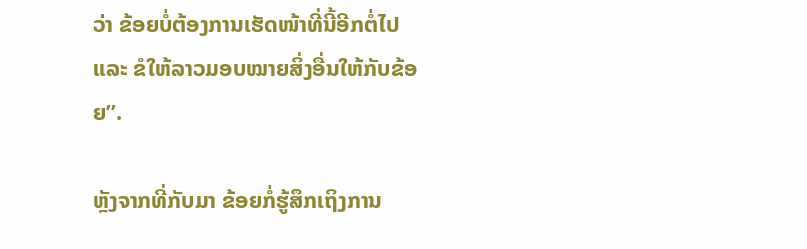ວ່າ ຂ້ອຍບໍ່ຕ້ອງການເຮັດໜ້າທີ່ນີ້ອີກຕໍ່ໄປ ແລະ ຂໍໃຫ້ລາວມອບໝາຍສິ່ງອື່ນໃຫ້ກັບຂ້ອຍ”.

ຫຼັງຈາກທີ່ກັບມາ ຂ້ອຍກໍ່ຮູ້ສຶກເຖິງການ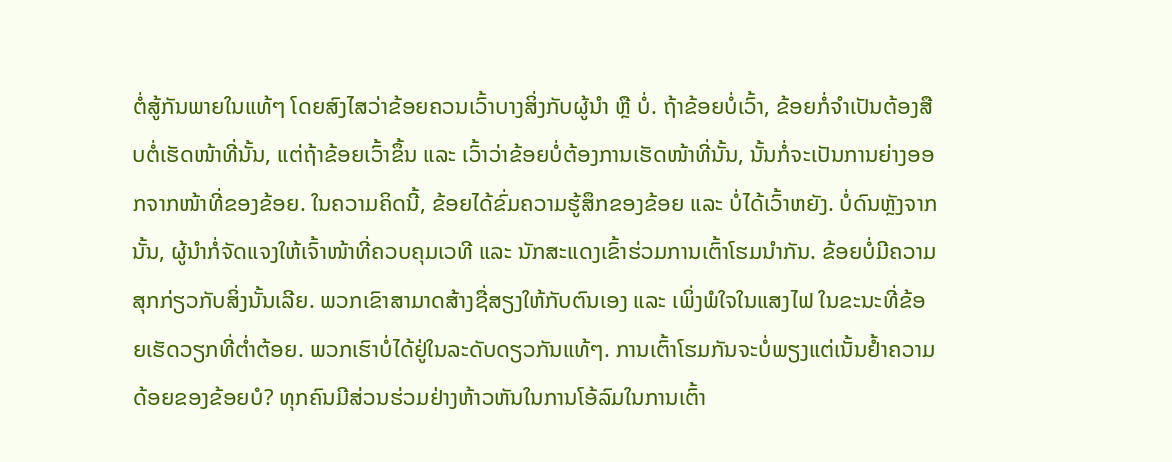ຕໍ່ສູ້ກັນພາຍໃນແທ້ໆ ໂດຍສົງໄສວ່າຂ້ອຍຄວນເວົ້າບາງສິ່ງກັບຜູ້ນໍາ ຫຼື ບໍ່. ຖ້າຂ້ອຍບໍ່ເວົ້າ, ຂ້ອຍກໍ່ຈຳເປັນຕ້ອງສືບຕໍ່ເຮັດໜ້າທີ່ນັ້ນ, ແຕ່ຖ້າຂ້ອຍເວົ້າຂຶ້ນ ແລະ ເວົ້າວ່າຂ້ອຍບໍ່ຕ້ອງການເຮັດໜ້າທີ່ນັ້ນ, ນັ້ນກໍ່ຈະເປັນການຍ່າງອອກຈາກໜ້າທີ່ຂອງຂ້ອຍ. ໃນຄວາມຄິດນີ້, ຂ້ອຍໄດ້ຂົ່ມຄວາມຮູ້ສຶກຂອງຂ້ອຍ ແລະ ບໍ່ໄດ້ເວົ້າຫຍັງ. ບໍ່ດົນຫຼັງຈາກນັ້ນ, ຜູ້ນຳກໍ່ຈັດແຈງໃຫ້ເຈົ້າໜ້າທີ່ຄວບຄຸມເວທີ ແລະ ນັກສະແດງເຂົ້າຮ່ວມການເຕົ້າໂຮມນໍາກັນ. ຂ້ອຍບໍ່ມີຄວາມສຸກກ່ຽວກັບສິ່ງນັ້ນເລີຍ. ພວກເຂົາສາມາດສ້າງຊື່ສຽງໃຫ້ກັບຕົນເອງ ແລະ ເພິ່ງພໍໃຈໃນແສງໄຟ ໃນຂະນະທີ່ຂ້ອຍເຮັດວຽກທີ່ຕໍ່າຕ້ອຍ. ພວກເຮົາບໍ່ໄດ້ຢູ່ໃນລະດັບດຽວກັນແທ້ໆ. ການເຕົ້າໂຮມກັນຈະບໍ່ພຽງແຕ່ເນັ້ນຢໍ້າຄວາມດ້ອຍຂອງຂ້ອຍບໍ? ທຸກຄົນມີສ່ວນຮ່ວມຢ່າງຫ້າວຫັນໃນການໂອ້ລົມໃນການເຕົ້າ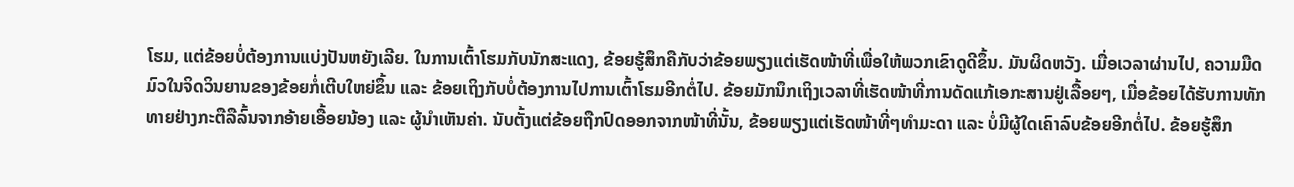ໂຮມ, ແຕ່ຂ້ອຍບໍ່ຕ້ອງການແບ່ງປັນຫຍັງເລີຍ. ໃນການເຕົ້າໂຮມກັບນັກສະແດງ, ຂ້ອຍຮູ້ສຶກຄືກັບວ່າຂ້ອຍພຽງແຕ່ເຮັດໜ້າທີ່ເພື່ອໃຫ້ພວກເຂົາດູດີຂຶ້ນ. ມັນຜິດຫວັງ. ເມື່ອເວລາຜ່ານໄປ, ຄວາມມືດມົວໃນຈິດວິນຍານຂອງຂ້ອຍກໍ່ເຕີບໃຫຍ່ຂຶ້ນ ແລະ ຂ້ອຍເຖິງກັບບໍ່ຕ້ອງການໄປການເຕົ້າໂຮມອີກຕໍ່ໄປ. ຂ້ອຍມັກນຶກເຖິງເວລາທີ່ເຮັດໜ້າທີ່ການດັດແກ້ເອກະສານຢູ່ເລື້ອຍໆ, ເມື່ອຂ້ອຍໄດ້ຮັບການທັກທາຍຢ່າງກະຕືລືລົ້ນຈາກອ້າຍເອື້ອຍນ້ອງ ແລະ ຜູ້ນໍາເຫັນຄ່າ. ນັບຕັ້ງແຕ່ຂ້ອຍຖືກປົດອອກຈາກໜ້າທີ່ນັ້ນ, ຂ້ອຍພຽງແຕ່ເຮັດໜ້າທີ່ໆທຳມະດາ ແລະ ບໍ່ມີຜູ້ໃດເຄົາລົບຂ້ອຍອີກຕໍ່ໄປ. ຂ້ອຍຮູ້ສຶກ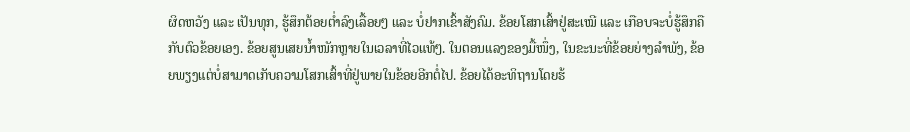ຜິດຫວັງ ແລະ ເປັນທຸກ, ຮູ້ສຶກຕ້ອຍຕໍ່າລົງເລື້ອຍໆ ແລະ ບໍ່ຢາກເຂົ້າສັງຄົມ. ຂ້ອຍໂສກເສົ້າຢູ່ສະເໝີ ແລະ ເກືອບຈະບໍ່ຮູ້ສຶກຄືກັບຕົວຂ້ອຍເອງ. ຂ້ອຍສູນເສຍນໍ້າໜັກຫຼາຍໃນເວລາທີ່ໄວແທ້ໆ. ໃນຕອນແລງຂອງມື້ໜຶ່ງ, ໃນຂະນະທີ່ຂ້ອຍຍ່າງລຳພັງ, ຂ້ອຍພຽງແຕ່ບໍ່ສາມາດເກັບຄວາມໂສກເສົ້າທີ່ຢູ່ພາຍໃນຂ້ອຍອີກຕໍ່ໄປ. ຂ້ອຍໄດ້ອະທິຖານໂດຍຮ້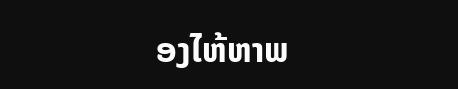ອງໄຫ້ຫາພ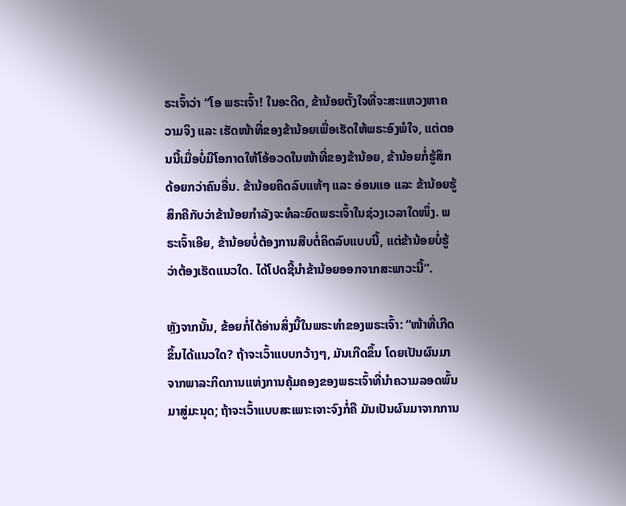ຣະເຈົ້າວ່າ “ໂອ ພຣະເຈົ້າ! ໃນອະດີດ, ຂ້ານ້ອຍຕັ້ງໃຈທີ່ຈະສະແຫວງຫາຄວາມຈິງ ແລະ ເຮັດໜ້າທີ່ຂອງຂ້ານ້ອຍເພື່ອເຮັດໃຫ້ພຣະອົງພໍໃຈ, ແຕ່ຕອນນີ້ເມື່ອບໍ່ມີໂອກາດໃຫ້ໂອ້ອວດໃນໜ້າທີ່ຂອງຂ້ານ້ອຍ, ຂ້ານ້ອຍກໍ່ຮູ້ສຶກດ້ອຍກວ່າຄົນອື່ນ. ຂ້ານ້ອຍຄິດລົບແທ້ໆ ແລະ ອ່ອນແອ ແລະ ຂ້ານ້ອຍຮູ້ສຶກຄືກັບວ່າຂ້ານ້ອຍກຳລັງຈະທໍລະຍົດພຣະເຈົ້າໃນຊ່ວງເວລາໃດໜຶ່ງ. ພຣະເຈົ້າເອີຍ, ຂ້ານ້ອຍບໍ່ຕ້ອງການສືບຕໍ່ຄິດລົບແບບນີ້, ແຕ່ຂ້ານ້ອຍບໍ່ຮູ້ວ່າຕ້ອງເຮັດແນວໃດ. ໄດ້ໂປດຊີ້ນໍາຂ້ານ້ອຍອອກຈາກສະພາວະນີ້”.

ຫຼັງຈາກນັ້ນ, ຂ້ອຍກໍ່ໄດ້ອ່ານສິ່ງນີ້ໃນພຣະທຳຂອງພຣະເຈົ້າ: “ໜ້າທີ່ເກີດຂຶ້ນໄດ້ແນວໃດ? ຖ້າຈະເວົ້າແບບກວ້າງໆ, ມັນເກີດຂຶ້ນ ໂດຍເປັນຜົນມາຈາກພາລະກິດການແຫ່ງການຄຸ້ມຄອງຂອງພຣະເຈົ້າທີ່ນໍາຄວາມລອດພົ້ນມາສູ່ມະນຸດ; ຖ້າຈະເວົ້າແບບສະເພາະເຈາະຈົງກໍ່ຄື ມັນເປັນຜົນມາຈາກການ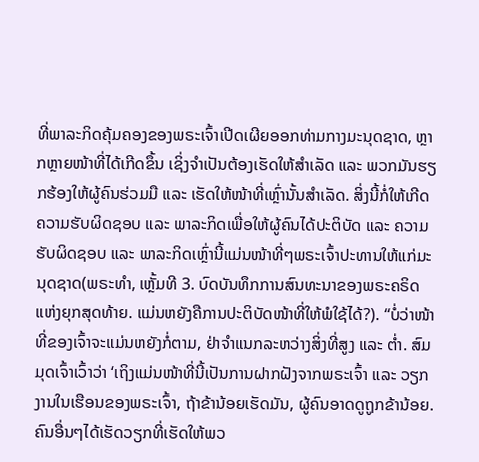ທີ່ພາລະກິດຄຸ້ມຄອງຂອງພຣະເຈົ້າເປີດເຜີຍອອກທ່າມກາງມະນຸດຊາດ, ຫຼາກຫຼາຍໜ້າທີ່ໄດ້ເກີດຂຶ້ນ ເຊິ່ງຈຳເປັນຕ້ອງເຮັດໃຫ້ສຳເລັດ ແລະ ພວກມັນຮຽກຮ້ອງໃຫ້ຜູ້ຄົນຮ່ວມມື ແລະ ເຮັດໃຫ້ໜ້າທີ່ເຫຼົ່ານັ້ນສຳເລັດ. ສິ່ງນີ້ກໍ່ໃຫ້ເກີດຄວາມຮັບຜິດຊອບ ແລະ ພາລະກິດເພື່ອໃຫ້ຜູ້ຄົນໄດ້ປະຕິບັດ ແລະ ຄວາມຮັບຜິດຊອບ ແລະ ພາລະກິດເຫຼົ່ານີ້ແມ່ນໜ້າທີ່ໆພຣະເຈົ້າປະທານໃຫ້ແກ່ມະນຸດຊາດ(ພຣະທຳ, ເຫຼັ້ມທີ 3. ບົດບັນທຶກການສົນທະນາຂອງພຣະຄຣິດແຫ່ງຍຸກສຸດທ້າຍ. ແມ່ນຫຍັງຄືການປະຕິບັດໜ້າທີ່ໃຫ້ພໍໃຊ້ໄດ້?). “ບໍ່ວ່າໜ້າທີ່ຂອງເຈົ້າຈະແມ່ນຫຍັງກໍ່ຕາມ, ຢ່າຈຳແນກລະຫວ່າງສິ່ງທີ່ສູງ ແລະ ຕໍ່າ. ສົມມຸດເຈົ້າເວົ້າວ່າ ‘ເຖິງແມ່ນໜ້າທີ່ນີ້ເປັນການຝາກຝັງຈາກພຣະເຈົ້າ ແລະ ວຽກງານໃນເຮືອນຂອງພຣະເຈົ້າ, ຖ້າຂ້ານ້ອຍເຮັດມັນ, ຜູ້ຄົນອາດດູຖູກຂ້ານ້ອຍ. ຄົນອື່ນໆໄດ້ເຮັດວຽກທີ່ເຮັດໃຫ້ພວ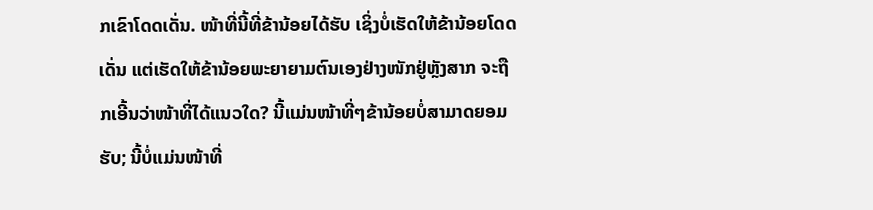ກເຂົາໂດດເດັ່ນ. ໜ້າທີ່ນີ້ທີ່ຂ້ານ້ອຍໄດ້ຮັບ ເຊິ່ງບໍ່ເຮັດໃຫ້ຂ້ານ້ອຍໂດດເດັ່ນ ແຕ່ເຮັດໃຫ້ຂ້ານ້ອຍພະຍາຍາມຕົນເອງຢ່າງໜັກຢູ່ຫຼັງສາກ ຈະຖືກເອີ້ນວ່າໜ້າທີ່ໄດ້ແນວໃດ? ນີ້ແມ່ນໜ້າທີ່ໆຂ້ານ້ອຍບໍ່ສາມາດຍອມຮັບ; ນີ້ບໍ່ແມ່ນໜ້າທີ່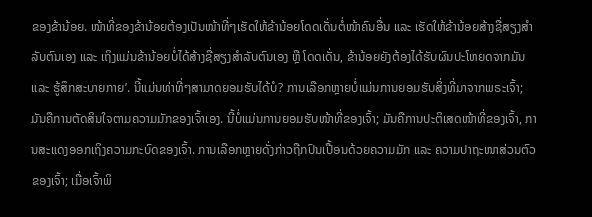ຂອງຂ້ານ້ອຍ. ໜ້າທີ່ຂອງຂ້ານ້ອຍຕ້ອງເປັນໜ້າທີ່ໆເຮັດໃຫ້ຂ້ານ້ອຍໂດດເດັ່ນຕໍ່ໜ້າຄົນອື່ນ ແລະ ເຮັດໃຫ້ຂ້ານ້ອຍສ້າງຊື່ສຽງສຳລັບຕົນເອງ ແລະ ເຖິງແມ່ນຂ້ານ້ອຍບໍ່ໄດ້ສ້າງຊື່ສຽງສຳລັບຕົນເອງ ຫຼື ໂດດເດັ່ນ, ຂ້ານ້ອຍຍັງຕ້ອງໄດ້ຮັບຜົນປະໂຫຍດຈາກມັນ ແລະ ຮູ້ສຶກສະບາຍກາຍ’. ນີ້ແມ່ນທ່າທີ່ໆສາມາດຍອມຮັບໄດ້ບໍ? ການເລືອກຫຼາຍບໍ່ແມ່ນການຍອມຮັບສິ່ງທີ່ມາຈາກພຣະເຈົ້າ; ມັນຄືການຕັດສິນໃຈຕາມຄວາມມັກຂອງເຈົ້າເອງ. ນີ້ບໍ່ແມ່ນການຍອມຮັບໜ້າທີ່ຂອງເຈົ້າ; ມັນຄືການປະຕິເສດໜ້າທີ່ຂອງເຈົ້າ, ການສະແດງອອກເຖິງຄວາມກະບົດຂອງເຈົ້າ. ການເລືອກຫຼາຍດັ່ງກ່າວຖືກປົນເປື້ອນດ້ວຍຄວາມມັກ ແລະ ຄວາມປາຖະໜາສ່ວນຕົວຂອງເຈົ້າ; ເມື່ອເຈົ້າພິ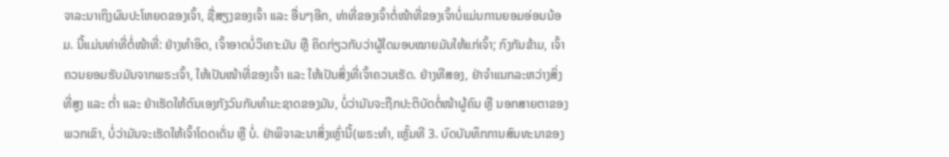ຈາລະນາເຖິງຜົນປະໂຫຍດຂອງເຈົ້າ, ຊື່ສຽງຂອງເຈົ້າ ແລະ ອື່ນໆອີກ, ທ່າທີ່ຂອງເຈົ້າຕໍ່ໜ້າທີ່ຂອງເຈົ້າບໍ່ແມ່ນການຍອມອ່ອນນ້ອມ. ນີ້ແມ່ນທ່າທີ່ຕໍ່ໜ້າທີ່: ຢ່າງທຳອິດ, ເຈົ້າອາດບໍ່ວິເຄາະມັນ ຫຼື ຄິດກ່ຽວກັບວ່າຜູ້ໃດມອບໝາຍມັນໃຫ້ແກ່ເຈົ້າ; ກົງກັນຂ້າມ, ເຈົ້າຄວນຍອມຮັບມັນຈາກພຣະເຈົ້າ, ໃຫ້ເປັນໜ້າທີ່ຂອງເຈົ້າ ແລະ ໃຫ້ເປັນສິ່ງທີ່ເຈົ້າຄວນເຮັດ. ຢ່າງທີສອງ, ຢ່າຈຳແນກລະຫວ່າງສິ່ງທີ່ສູງ ແລະ ຕໍ່າ ແລະ ຢ່າເຮັດໃຫ້ຕົນເອງກັງວົນກັບທຳມະຊາດຂອງມັນ, ບໍ່ວ່າມັນຈະຖືກປະຕິບັດຕໍ່ໜ້າຜູ້ຄົນ ຫຼື ນອກສາຍຕາຂອງພວກເຂົາ, ບໍ່ວ່າມັນຈະເຮັດໃຫ້ເຈົ້າໂດດເດັ່ນ ຫຼື ບໍ່. ຢ່າພິຈາລະນາສິ່ງເຫຼົ່ານີ້(ພຣະທຳ, ເຫຼັ້ມທີ 3. ບົດບັນທຶກການສົນທະນາຂອງ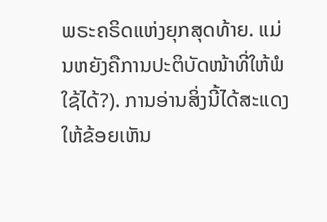ພຣະຄຣິດແຫ່ງຍຸກສຸດທ້າຍ. ແມ່ນຫຍັງຄືການປະຕິບັດໜ້າທີ່ໃຫ້ພໍໃຊ້ໄດ້?). ການອ່ານສິ່ງນີ້ໄດ້ສະແດງໃຫ້ຂ້ອຍເຫັນ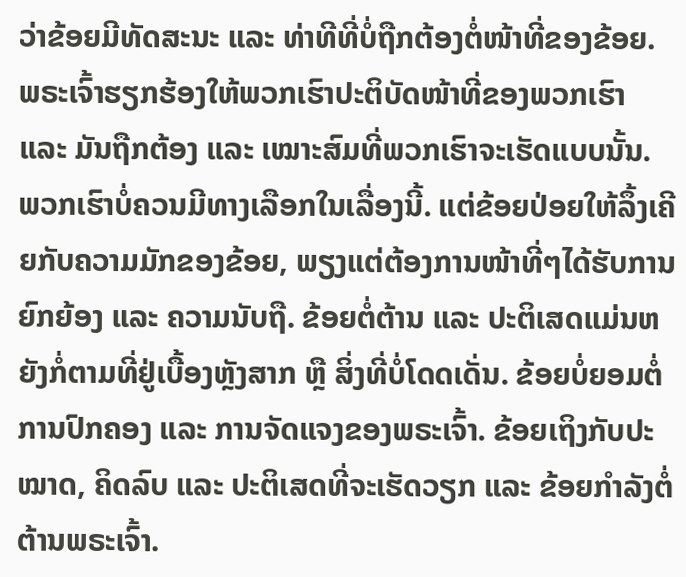ວ່າຂ້ອຍມີທັດສະນະ ແລະ ທ່າທີທີ່ບໍ່ຖືກຕ້ອງຕໍ່ໜ້າທີ່ຂອງຂ້ອຍ. ພຣະເຈົ້າຮຽກຮ້ອງໃຫ້ພວກເຮົາປະຕິບັດໜ້າທີ່ຂອງພວກເຮົາ ແລະ ມັນຖືກຕ້ອງ ແລະ ເໝາະສົມທີ່ພວກເຮົາຈະເຮັດແບບນັ້ນ. ພວກເຮົາບໍ່ຄວນມີທາງເລືອກໃນເລື່ອງນີ້. ແຕ່ຂ້ອຍປ່ອຍໃຫ້ລຶ້ງເຄີຍກັບຄວາມມັກຂອງຂ້ອຍ, ພຽງແຕ່ຕ້ອງການໜ້າທີ່ໆໄດ້ຮັບການຍົກຍ້ອງ ແລະ ຄວາມນັບຖື. ຂ້ອຍຕໍ່ຕ້ານ ແລະ ປະຕິເສດແມ່ນຫຍັງກໍ່ຕາມທີ່ຢູ່ເບື້ອງຫຼັງສາກ ຫຼື ສິ່ງທີ່ບໍ່ໂດດເດັ່ນ. ຂ້ອຍບໍ່ຍອມຕໍ່ການປົກຄອງ ແລະ ການຈັດແຈງຂອງພຣະເຈົ້າ. ຂ້ອຍເຖິງກັບປະໝາດ, ຄິດລົບ ແລະ ປະຕິເສດທີ່ຈະເຮັດວຽກ ແລະ ຂ້ອຍກຳລັງຕໍ່ຕ້ານພຣະເຈົ້າ.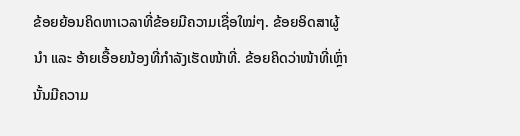ຂ້ອຍຍ້ອນຄິດຫາເວລາທີ່ຂ້ອຍມີຄວາມເຊື່ອໃໝ່ໆ. ຂ້ອຍອິດສາຜູ້ນໍາ ແລະ ອ້າຍເອື້ອຍນ້ອງທີ່ກໍາລັງເຮັດໜ້າທີ່. ຂ້ອຍຄິດວ່າໜ້າທີ່ເຫຼົ່ານັ້ນມີຄວາມ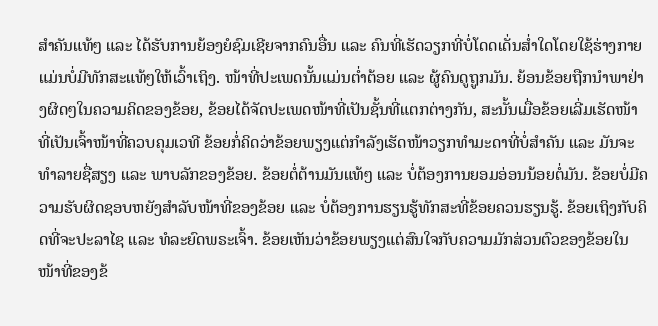ສຳຄັນແທ້ໆ ແລະ ໄດ້ຮັບການຍ້ອງຍໍຊົມເຊີຍຈາກຄົນອື່ນ ແລະ ຄົນທີ່ເຮັດວຽກທີ່ບໍ່ໂດດເດັ່ນສໍ່າໃດໂດຍໃຊ້ຮ່າງກາຍແມ່ນບໍ່ມີທັກສະແທ້ໆໃຫ້ເວົ້າເຖິງ. ໜ້າທີ່ປະເພດນັ້ນແມ່ນຕໍ່າຕ້ອຍ ແລະ ຜູ້ຄົນດູຖູກມັນ. ຍ້ອນຂ້ອຍຖືກນໍາພາຢ່າງຜິດໆໃນຄວາມຄິດຂອງຂ້ອຍ, ຂ້ອຍໄດ້ຈັດປະເພດໜ້າທີ່ເປັນຊັ້ນທີ່ແຕກຕ່າງກັນ, ສະນັ້ນເມື່ອຂ້ອຍເລີ່ມເຮັດໜ້າທີ່ເປັນເຈົ້າໜ້າທີ່ຄວບຄຸມເວທີ ຂ້ອຍກໍ່ຄິດວ່າຂ້ອຍພຽງແຕ່ກໍາລັງເຮັດໜ້າວຽກທຳມະດາທີ່ບໍ່ສຳຄັນ ແລະ ມັນຈະທໍາລາຍຊື່ສຽງ ແລະ ພາບລັກຂອງຂ້ອຍ. ຂ້ອຍຕໍ່ຕ້ານມັນແທ້ໆ ແລະ ບໍ່ຕ້ອງການຍອມອ່ອນນ້ອຍຕໍ່ມັນ. ຂ້ອຍບໍ່ມີຄວາມຮັບຜິດຊອບຫຍັງສຳລັບໜ້າທີ່ຂອງຂ້ອຍ ແລະ ບໍ່ຕ້ອງການຮຽນຮູ້ທັກສະທີ່ຂ້ອຍຄວນຮຽນຮູ້. ຂ້ອຍເຖິງກັບຄິດທີ່ຈະປະລາໄຊ ແລະ ທໍລະຍົດພຣະເຈົ້າ. ຂ້ອຍເຫັນວ່າຂ້ອຍພຽງແຕ່ສົນໃຈກັບຄວາມມັກສ່ວນຕົວຂອງຂ້ອຍໃນໜ້າທີ່ຂອງຂ້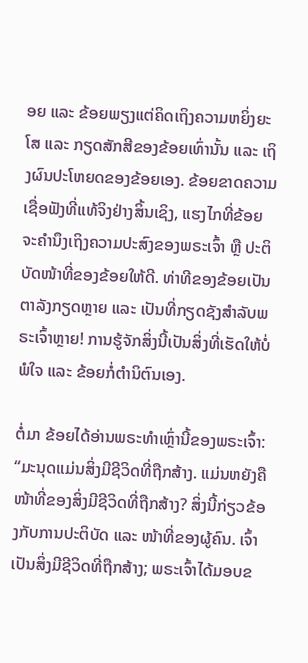ອຍ ແລະ ຂ້ອຍພຽງແຕ່ຄິດເຖິງຄວາມຫຍິ່ງຍະໂສ ແລະ ກຽດສັກສີຂອງຂ້ອຍເທົ່ານັ້ນ ແລະ ເຖິງຜົນປະໂຫຍດຂອງຂ້ອຍເອງ. ຂ້ອຍຂາດຄວາມເຊື່ອຟັງທີ່ແທ້ຈິງຢ່າງສິ້ນເຊິງ, ແຮງໄກທີ່ຂ້ອຍຈະຄຳນຶງເຖິງຄວາມປະສົງຂອງພຣະເຈົ້າ ຫຼື ປະຕິບັດໜ້າທີ່ຂອງຂ້ອຍໃຫ້ດີ. ທ່າທີຂອງຂ້ອຍເປັນຕາລັງກຽດຫຼາຍ ແລະ ເປັນທີ່ກຽດຊັງສຳລັບພຣະເຈົ້າຫຼາຍ! ການຮູ້ຈັກສິ່ງນີ້ເປັນສິ່ງທີ່ເຮັດໃຫ້ບໍ່ພໍໃຈ ແລະ ຂ້ອຍກໍ່ຕຳນິຕົນເອງ.

ຕໍ່ມາ ຂ້ອຍໄດ້ອ່ານພຣະທຳເຫຼົ່ານີ້ຂອງພຣະເຈົ້າ: “ມະນຸດແມ່ນສິ່ງມີຊີວິດທີ່ຖືກສ້າງ. ແມ່ນຫຍັງຄືໜ້າທີ່ຂອງສິ່ງມີຊີວິດທີ່ຖືກສ້າງ? ສິ່ງນີ້ກ່ຽວຂ້ອງກັບການປະຕິບັດ ແລະ ໜ້າທີ່ຂອງຜູ້ຄົນ. ເຈົ້າເປັນສິ່ງມີຊີວິດທີ່ຖືກສ້າງ; ພຣະເຈົ້າໄດ້ມອບຂ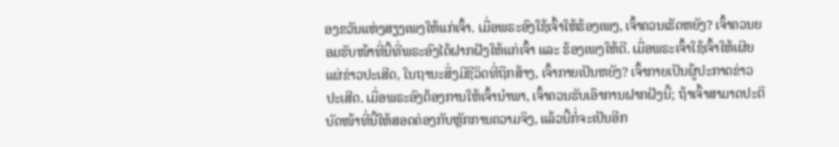ອງຂວັນແຫ່ງສຽງເພງໃຫ້ແກ່ເຈົ້າ. ເມື່ອພຣະອົງໃຊ້ເຈົ້າໃຫ້ຮ້ອງເພງ, ເຈົ້າຄວນເຮັດຫຍັງ? ເຈົ້າຄວນຍອມຮັບໜ້າທີ່ນີ້ທີ່ພຣະອົງໄດ້ຝາກຝັງໃຫ້ແກ່ເຈົ້າ ແລະ ຮ້ອງເພງໃຫ້ດີ. ເມື່ອພຣະເຈົ້າໃຊ້ເຈົ້າໃຫ້ເຜີຍແຜ່ຂ່າວປະເສີດ, ໃນຖານະສິ່ງມີຊີວິດທີ່ຖືກສ້າງ, ເຈົ້າກາຍເປັນຫຍັງ? ເຈົ້າກາຍເປັນຜູ້ປະກາດຂ່າວປະເສີດ. ເມື່ອພຣະອົງຕ້ອງການໃຫ້ເຈົ້ານຳພາ, ເຈົ້າຄວນຮັບເອົາການຝາກຝັງນີ້; ຖ້າເຈົ້າສາມາດປະຕິບັດໜ້າທີ່ນີ້ໃຫ້ສອດຄ່ອງກັບຫຼັກການຄວາມຈິງ, ແລ້ວນີ້ກໍ່ຈະເປັນອີກ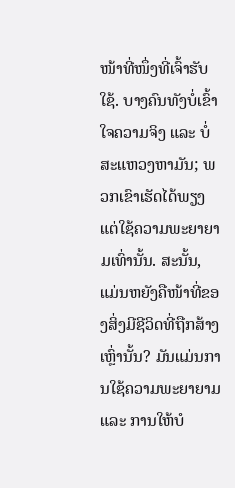ໜ້າທີ່ໜຶ່ງທີ່ເຈົ້າຮັບໃຊ້. ບາງຄົນທັງບໍ່ເຂົ້າໃຈຄວາມຈິງ ແລະ ບໍ່ສະແຫວງຫາມັນ; ພວກເຂົາເຮັດໄດ້ພຽງແຕ່ໃຊ້ຄວາມພະຍາຍາມເທົ່ານັ້ນ. ສະນັ້ນ, ແມ່ນຫຍັງຄືໜ້າທີ່ຂອງສິ່ງມີຊີວິດທີ່ຖືກສ້າງເຫຼົ່ານັ້ນ? ມັນແມ່ນການໃຊ້ຄວາມພະຍາຍາມ ແລະ ການໃຫ້ບໍ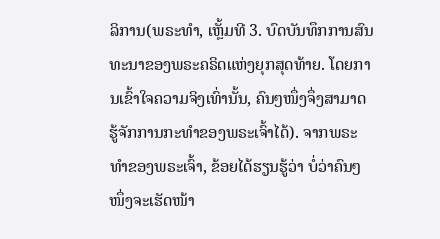ລິການ(ພຣະທຳ, ເຫຼັ້ມທີ 3. ບົດບັນທຶກການສົນທະນາຂອງພຣະຄຣິດແຫ່ງຍຸກສຸດທ້າຍ. ໂດຍການເຂົ້າໃຈຄວາມຈິງເທົ່ານັ້ນ, ຄົນໆໜຶ່ງຈຶ່ງສາມາດຮູ້ຈັກການກະທຳຂອງພຣະເຈົ້າໄດ້). ຈາກພຣະທຳຂອງພຣະເຈົ້າ, ຂ້ອຍໄດ້ຮຽນຮູ້ວ່າ ບໍ່ວ່າຄົນໆໜຶ່ງຈະເຮັດໜ້າ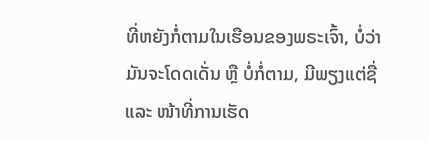ທີ່ຫຍັງກໍ່ຕາມໃນເຮືອນຂອງພຣະເຈົ້າ, ບໍ່ວ່າມັນຈະໂດດເດັ່ນ ຫຼື ບໍ່ກໍ່ຕາມ, ມີພຽງແຕ່ຊື່ ແລະ ໜ້າທີ່ການເຮັດ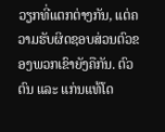ວຽກທີ່ແຕກຕ່າງກັນ, ແຕ່ຄວາມຮັບຜິດຊອບສ່ວນຕົວຂອງພວກເຂົາຍັງຄືກັນ. ຕົວຕົນ ແລະ ແກ່ນແທ້ໂດ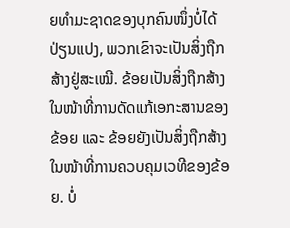ຍທຳມະຊາດຂອງບຸກຄົນໜຶ່ງບໍ່ໄດ້ປ່ຽນແປງ, ພວກເຂົາຈະເປັນສິ່ງຖືກສ້າງຢູ່ສະເໝີ. ຂ້ອຍເປັນສິ່ງຖືກສ້າງໃນໜ້າທີ່ການດັດແກ້ເອກະສານຂອງຂ້ອຍ ແລະ ຂ້ອຍຍັງເປັນສິ່ງຖືກສ້າງໃນໜ້າທີ່ການຄວບຄຸມເວທີຂອງຂ້ອຍ. ບໍ່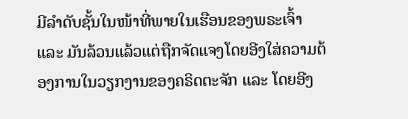ມີລຳດັບຊັ້ນໃນໜ້າທີ່ພາຍໃນເຮືອນຂອງພຣະເຈົ້າ ແລະ ມັນລ້ວນແລ້ວແຕ່ຖືກຈັດແຈງໂດຍອີງໃສ່ຄວາມຕ້ອງການໃນວຽກງານຂອງຄຣິດຕະຈັກ ແລະ ໂດຍອີງ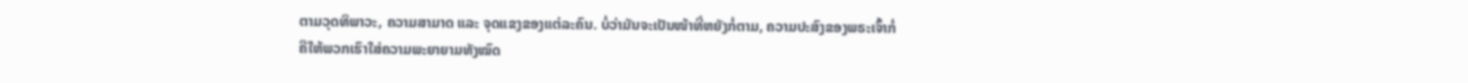ຕາມວຸດທິພາວະ, ຄວາມສາມາດ ແລະ ຈຸດແຂງຂອງແຕ່ລະຄົນ. ບໍ່ວ່າມັນຈະເປັນໜ້າທີ່ຫຍັງກໍ່ຕາມ, ຄວາມປະສົງຂອງພຣະເຈົ້າກໍ່ຄືໃຫ້ພວກເຮົາໃສ່ຄວາມພະຍາຍາມທັງໝົດ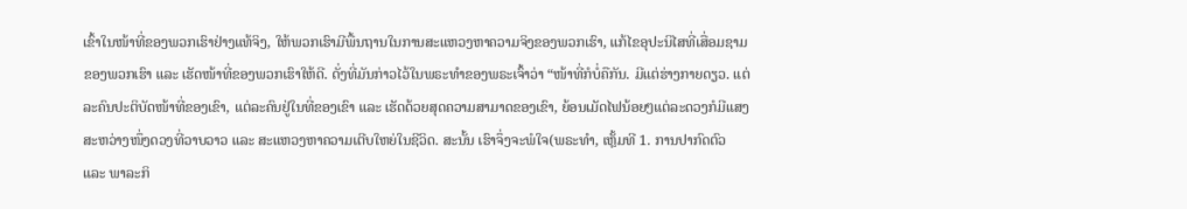ເຂົ້າໃນໜ້າທີ່ຂອງພວກເຮົາຢ່າງແທ້ຈິງ, ໃຫ້ພວກເຮົາມີພື້ນຖານໃນການສະແຫວງຫາຄວາມຈິງຂອງພວກເຮົາ, ແກ້ໄຂອຸປະນິໄສທີ່ເສື່ອມຊາມຂອງພວກເຮົາ ແລະ ເຮັດໜ້າທີ່ຂອງພວກເຮົາໃຫ້ດີ. ດັ່ງທີ່ມັນກ່າວໄວ້ໃນພຣະທຳຂອງພຣະເຈົ້າວ່າ “ໜ້າທີ່ກໍບໍ່ຄືກັນ. ມີແຕ່ຮ່າງກາຍດຽວ. ແຕ່ລະຄົນປະຕິບັດໜ້າທີ່ຂອງເຂົາ, ແຕ່ລະຄົນຢູ່ໃນທີ່ຂອງເຂົາ ແລະ ເຮັດດ້ວຍສຸດຄວາມສາມາດຂອງເຂົາ, ຍ້ອນເມັດໄຟນ້ອຍໆແຕ່ລະດວງກໍມີແສງສະຫວ່າງໜຶ່ງດວງທີ່ວາບວາວ ແລະ ສະແຫວງຫາຄວາມເຕີບໃຫຍ່ໃນຊີວິດ. ສະນັ້ນ ເຮົາຈຶ່ງຈະພໍໃຈ(ພຣະທຳ, ເຫຼັ້ມທີ 1. ການປາກົດຕົວ ແລະ ພາລະກິ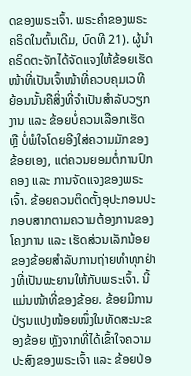ດຂອງພຣະເຈົ້າ. ພຣະຄຳຂອງພຣະຄຣິດໃນຕົ້ນເດີມ, ບົດທີ 21). ຜູ້ນໍາຄຣິດຕະຈັກໄດ້ຈັດແຈງໃຫ້ຂ້ອຍເຮັດໜ້າທີ່ເປັນເຈົ້າໜ້າທີ່ຄວບຄຸມເວທີ ຍ້ອນນັ້ນຄືສິ່ງທີ່ຈຳເປັນສຳລັບວຽກງານ ແລະ ຂ້ອຍບໍ່ຄວນເລືອກເຮັດ ຫຼື ບໍ່ພໍໃຈໂດຍອີງໃສ່ຄວາມມັກຂອງຂ້ອຍເອງ, ແຕ່ຄວນຍອມຕໍ່ການປົກຄອງ ແລະ ການຈັດແຈງຂອງພຣະເຈົ້າ. ຂ້ອຍຄວນຕິດຕັ້ງອຸປະກອນປະກອບສາກຕາມຄວາມຕ້ອງການຂອງໂຄງການ ແລະ ເຮັດສ່ວນເລັກນ້ອຍຂອງຂ້ອຍສຳລັບການຖ່າຍທຳທຸກຢ່າງທີ່ເປັນພະຍານໃຫ້ກັບພຣະເຈົ້າ. ນີ້ແມ່ນໜ້າທີ່ຂອງຂ້ອຍ. ຂ້ອຍມີການປ່ຽນແປງໜ້ອຍໜຶ່ງໃນທັດສະນະຂອງຂ້ອຍ ຫຼັງຈາກທີ່ໄດ້ເຂົ້າໃຈຄວາມປະສົງຂອງພຣະເຈົ້າ ແລະ ຂ້ອຍປ່ອ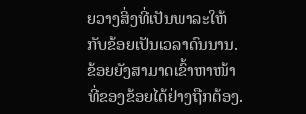ຍວາງສິ່ງທີ່ເປັນພາລະໃຫ້ກັບຂ້ອຍເປັນເວລາດົນນານ. ຂ້ອຍຍັງສາມາດເຂົ້າຫາໜ້າທີ່ຂອງຂ້ອຍໄດ້ຢ່າງຖືກຕ້ອງ.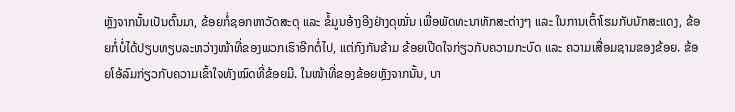ຫຼັງຈາກນັ້ນເປັນຕົ້ນມາ, ຂ້ອຍກໍ່ຊອກຫາວັດສະດຸ ແລະ ຂໍ້ມູນອ້າງອີງຢ່າງດຸໝັ່ນ ເພື່ອພັດທະນາທັກສະຕ່າງໆ ແລະ ໃນການເຕົ້າໂຮມກັບນັກສະແດງ, ຂ້ອຍກໍ່ບໍ່ໄດ້ປຽບທຽບລະຫວ່າງໜ້າທີ່ຂອງພວກເຮົາອີກຕໍ່ໄປ, ແຕ່ກົງກັນຂ້າມ ຂ້ອຍເປີດໃຈກ່ຽວກັບຄວາມກະບົດ ແລະ ຄວາມເສື່ອມຊາມຂອງຂ້ອຍ. ຂ້ອຍໂອ້ລົມກ່ຽວກັບຄວາມເຂົ້າໃຈທັງໝົດທີ່ຂ້ອຍມີ. ໃນໜ້າທີ່ຂອງຂ້ອຍຫຼັງຈາກນັ້ນ, ບາ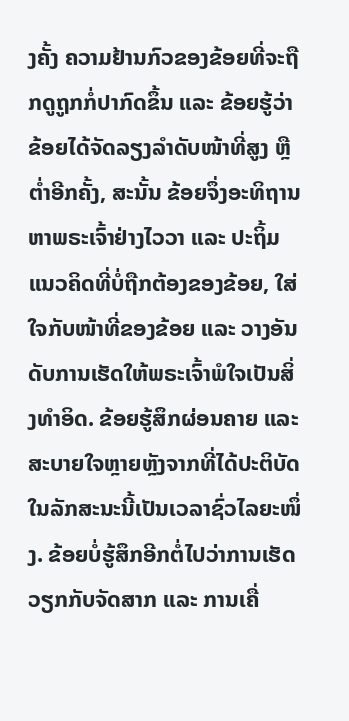ງຄັ້ງ ຄວາມຢ້ານກົວຂອງຂ້ອຍທີ່ຈະຖືກດູຖູກກໍ່ປາກົດຂຶ້ນ ແລະ ຂ້ອຍຮູ້ວ່າຂ້ອຍໄດ້ຈັດລຽງລໍາດັບໜ້າທີ່ສູງ ຫຼື ຕໍ່າອີກຄັ້ງ, ສະນັ້ນ ຂ້ອຍຈຶ່ງອະທິຖານຫາພຣະເຈົ້າຢ່າງໄວວາ ແລະ ປະຖິ້ມແນວຄິດທີ່ບໍ່ຖືກຕ້ອງຂອງຂ້ອຍ, ໃສ່ໃຈກັບໜ້າທີ່ຂອງຂ້ອຍ ແລະ ວາງອັນດັບການເຮັດໃຫ້ພຣະເຈົ້າພໍໃຈເປັນສິ່ງທຳອິດ. ຂ້ອຍຮູ້ສຶກຜ່ອນຄາຍ ແລະ ສະບາຍໃຈຫຼາຍຫຼັງຈາກທີ່ໄດ້ປະຕິບັດໃນລັກສະນະນີ້ເປັນເວລາຊົ່ວໄລຍະໜຶ່ງ. ຂ້ອຍບໍ່ຮູ້ສຶກອີກຕໍ່ໄປວ່າການເຮັດວຽກກັບຈັດສາກ ແລະ ການເຄື່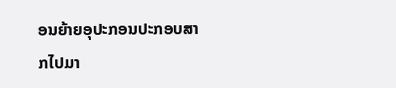ອນຍ້າຍອຸປະກອນປະກອບສາກໄປມາ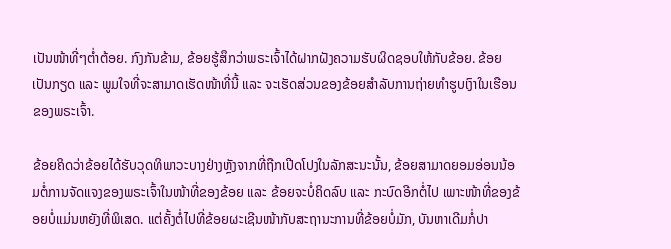ເປັນໜ້າທີ່ໆຕໍ່າຕ້ອຍ. ກົງກັນຂ້າມ, ຂ້ອຍຮູ້ສຶກວ່າພຣະເຈົ້າໄດ້ຝາກຝັງຄວາມຮັບຜິດຊອບໃຫ້ກັບຂ້ອຍ. ຂ້ອຍເປັນກຽດ ແລະ ພູມໃຈທີ່ຈະສາມາດເຮັດໜ້າທີ່ນີ້ ແລະ ຈະເຮັດສ່ວນຂອງຂ້ອຍສໍາລັບການຖ່າຍທຳຮູບເງົາໃນເຮືອນຂອງພຣະເຈົ້າ.

ຂ້ອຍຄິດວ່າຂ້ອຍໄດ້ຮັບວຸດທິພາວະບາງຢ່າງຫຼັງຈາກທີ່ຖືກເປີດໂປງໃນລັກສະນະນັ້ນ, ຂ້ອຍສາມາດຍອມອ່ອນນ້ອມຕໍ່ການຈັດແຈງຂອງພຣະເຈົ້າໃນໜ້າທີ່ຂອງຂ້ອຍ ແລະ ຂ້ອຍຈະບໍ່ຄິດລົບ ແລະ ກະບົດອີກຕໍ່ໄປ ເພາະໜ້າທີ່ຂອງຂ້ອຍບໍ່ແມ່ນຫຍັງທີ່ພິເສດ. ແຕ່ຄັ້ງຕໍ່ໄປທີ່ຂ້ອຍຜະເຊີນໜ້າກັບສະຖານະການທີ່ຂ້ອຍບໍ່ມັກ, ບັນຫາເດີມກໍ່ປາ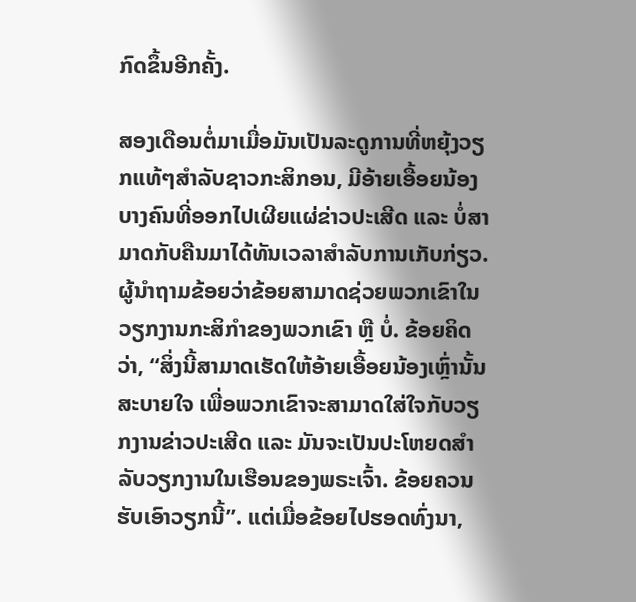ກົດຂຶ້ນອີກຄັ້ງ.

ສອງເດືອນຕໍ່ມາເມື່ອມັນເປັນລະດູການທີ່ຫຍຸ້ງວຽກແທ້ໆສຳລັບຊາວກະສິກອນ, ມີອ້າຍເອື້ອຍນ້ອງບາງຄົນທີ່ອອກໄປເຜີຍແຜ່ຂ່າວປະເສີດ ແລະ ບໍ່ສາມາດກັບຄືນມາໄດ້ທັນເວລາສຳລັບການເກັບກ່ຽວ. ຜູ້ນຳຖາມຂ້ອຍວ່າຂ້ອຍສາມາດຊ່ວຍພວກເຂົາໃນວຽກງານກະສິກຳຂອງພວກເຂົາ ຫຼື ບໍ່. ຂ້ອຍຄິດວ່າ, “ສິ່ງນີ້ສາມາດເຮັດໃຫ້ອ້າຍເອື້ອຍນ້ອງເຫຼົ່ານັ້ນສະບາຍໃຈ ເພື່ອພວກເຂົາຈະສາມາດໃສ່ໃຈກັບວຽກງານຂ່າວປະເສີດ ແລະ ມັນຈະເປັນປະໂຫຍດສໍາລັບວຽກງານໃນເຮືອນຂອງພຣະເຈົ້າ. ຂ້ອຍຄວນຮັບເອົາວຽກນີ້”. ແຕ່ເມື່ອຂ້ອຍໄປຮອດທົ່ງນາ,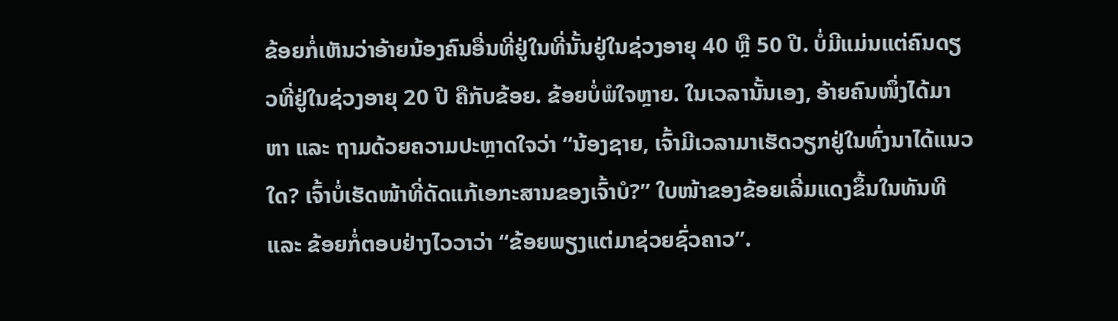ຂ້ອຍກໍ່ເຫັນວ່າອ້າຍນ້ອງຄົນອື່ນທີ່ຢູ່ໃນທີ່ນັ້ນຢູ່ໃນຊ່ວງອາຍຸ 40 ຫຼື 50 ປີ. ບໍ່ມີແມ່ນແຕ່ຄົນດຽວທີ່ຢູ່ໃນຊ່ວງອາຍຸ 20 ປີ ຄືກັບຂ້ອຍ. ຂ້ອຍບໍ່ພໍໃຈຫຼາຍ. ໃນເວລານັ້ນເອງ, ອ້າຍຄົນໜຶ່ງໄດ້ມາຫາ ແລະ ຖາມດ້ວຍຄວາມປະຫຼາດໃຈວ່າ “ນ້ອງຊາຍ, ເຈົ້າມີເວລາມາເຮັດວຽກຢູ່ໃນທົ່ງນາໄດ້ແນວໃດ? ເຈົ້າບໍ່ເຮັດໜ້າທີ່ດັດແກ້ເອກະສານຂອງເຈົ້າບໍ?” ໃບໜ້າຂອງຂ້ອຍເລີ່ມແດງຂຶ້ນໃນທັນທີ ແລະ ຂ້ອຍກໍ່ຕອບຢ່າງໄວວາວ່າ “ຂ້ອຍພຽງແຕ່ມາຊ່ວຍຊົ່ວຄາວ”.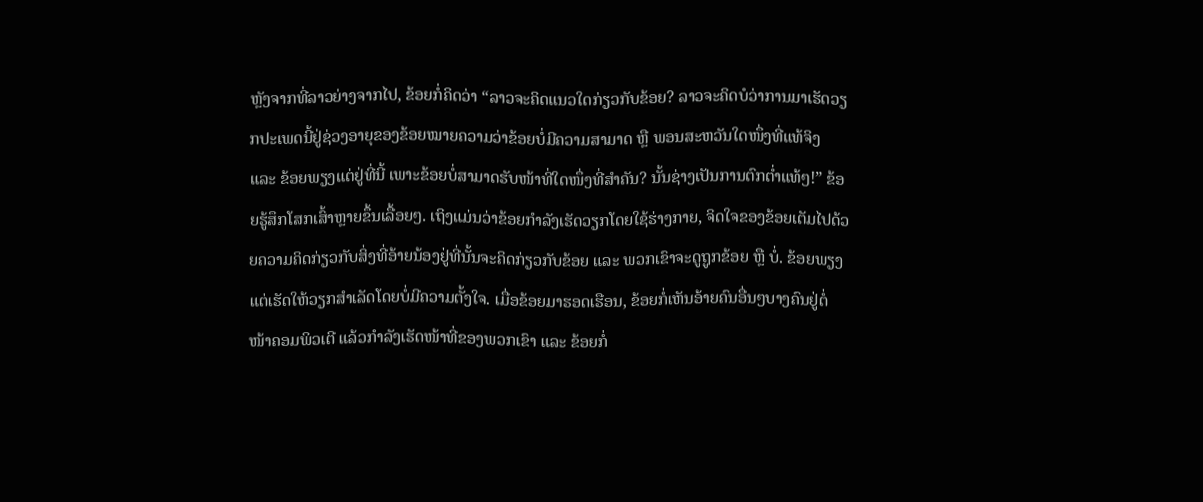ຫຼັງຈາກທີ່ລາວຍ່າງຈາກໄປ, ຂ້ອຍກໍ່ຄິດວ່າ “ລາວຈະຄິດແນວໃດກ່ຽວກັບຂ້ອຍ? ລາວຈະຄິດບໍວ່າການມາເຮັດວຽກປະເພດນີ້ຢູ່ຊ່ວງອາຍຸຂອງຂ້ອຍໝາຍຄວາມວ່າຂ້ອຍບໍ່ມີຄວາມສາມາດ ຫຼື ພອນສະຫວັນໃດໜຶ່ງທີ່ແທ້ຈິງ ແລະ ຂ້ອຍພຽງແຕ່ຢູ່ທີ່ນີ້ ເພາະຂ້ອຍບໍ່ສາມາດຮັບໜ້າທີ່ໃດໜຶ່ງທີ່ສຳຄັນ? ນັ້ນຊ່າງເປັນການຕົກຕໍ່າແທ້ໆ!” ຂ້ອຍຮູ້ສຶກໂສກເສົ້າຫຼາຍຂຶ້ນເລື້ອຍໆ. ເຖິງແມ່ນວ່າຂ້ອຍກໍາລັງເຮັດວຽກໂດຍໃຊ້ຮ່າງກາຍ, ຈິດໃຈຂອງຂ້ອຍເຕັມໄປດ້ວຍຄວາມຄິດກ່ຽວກັບສິ່ງທີ່ອ້າຍນ້ອງຢູ່ທີ່ນັ້ນຈະຄິດກ່ຽວກັບຂ້ອຍ ແລະ ພວກເຂົາຈະດູຖູກຂ້ອຍ ຫຼື ບໍ່. ຂ້ອຍພຽງແຕ່ເຮັດໃຫ້ວຽກສຳເລັດໂດຍບໍ່ມີຄວາມຕັ້ງໃຈ. ເມື່ອຂ້ອຍມາຮອດເຮືອນ, ຂ້ອຍກໍ່ເຫັນອ້າຍຄົນອື່ນໆບາງຄົນຢູ່ຕໍ່ໜ້າຄອມພິວເຕີ ແລ້ວກຳລັງເຮັດໜ້າທີ່ຂອງພວກເຂົາ ແລະ ຂ້ອຍກໍ່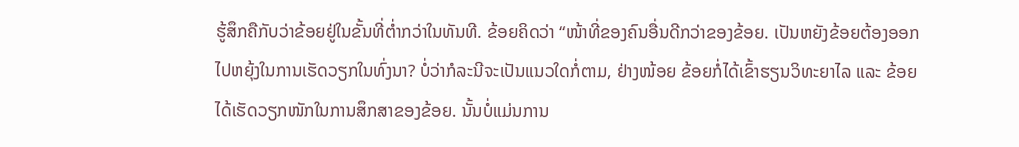ຮູ້ສຶກຄືກັບວ່າຂ້ອຍຢູ່ໃນຂັ້ນທີ່ຕໍ່າກວ່າໃນທັນທີ. ຂ້ອຍຄິດວ່າ “ໜ້າທີ່ຂອງຄົນອື່ນດີກວ່າຂອງຂ້ອຍ. ເປັນຫຍັງຂ້ອຍຕ້ອງອອກໄປຫຍຸ້ງໃນການເຮັດວຽກໃນທົ່ງນາ? ບໍ່ວ່າກໍລະນີຈະເປັນແນວໃດກໍ່ຕາມ, ຢ່າງໜ້ອຍ ຂ້ອຍກໍ່ໄດ້ເຂົ້າຮຽນວິທະຍາໄລ ແລະ ຂ້ອຍໄດ້ເຮັດວຽກໜັກໃນການສຶກສາຂອງຂ້ອຍ. ນັ້ນບໍ່ແມ່ນການ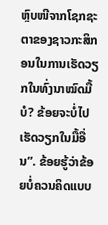ຫຼົບໜີຈາກໂຊກຊະຕາຂອງຊາວກະສິກອນໃນການເຮັດວຽກໃນທົ່ງນາໝົດມື້ບໍ? ຂ້ອຍຈະບໍ່ໄປເຮັດວຽກໃນມື້ອື່ນ”. ຂ້ອຍຮູ້ວ່າຂ້ອຍບໍ່ຄວນຄິດແບບ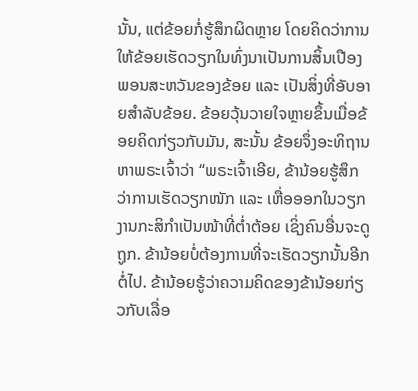ນັ້ນ, ແຕ່ຂ້ອຍກໍ່ຮູ້ສຶກຜິດຫຼາຍ ໂດຍຄິດວ່າການໃຫ້ຂ້ອຍເຮັດວຽກໃນທົ່ງນາເປັນການສິ້ນເປືອງພອນສະຫວັນຂອງຂ້ອຍ ແລະ ເປັນສິ່ງທີ່ອັບອາຍສຳລັບຂ້ອຍ. ຂ້ອຍວຸ້ນວາຍໃຈຫຼາຍຂຶ້ນເມື່ອຂ້ອຍຄິດກ່ຽວກັບມັນ, ສະນັ້ນ ຂ້ອຍຈຶ່ງອະທິຖານຫາພຣະເຈົ້າວ່າ “ພຣະເຈົ້າເອີຍ, ຂ້ານ້ອຍຮູ້ສຶກວ່າການເຮັດວຽກໜັກ ແລະ ເຫື່ອອອກໃນວຽກງານກະສິກຳເປັນໜ້າທີ່ຕ່ຳຕ້ອຍ ເຊິ່ງຄົນອື່ນຈະດູຖູກ. ຂ້ານ້ອຍບໍ່ຕ້ອງການທີ່ຈະເຮັດວຽກນັ້ນອີກຕໍ່ໄປ. ຂ້ານ້ອຍຮູ້ວ່າຄວາມຄິດຂອງຂ້ານ້ອຍກ່ຽວກັບເລື່ອ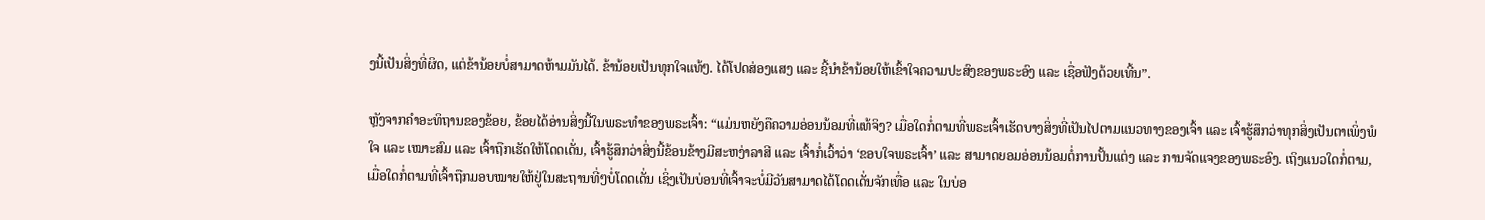ງນີ້ເປັນສິ່ງທີ່ຜິດ, ແຕ່ຂ້ານ້ອຍບໍ່ສາມາດຫ້າມມັນໄດ້. ຂ້ານ້ອຍເປັນທຸກໃຈແທ້ໆ. ໄດ້ໂປດສ່ອງແສງ ແລະ ຊີ້ນໍາຂ້ານ້ອຍໃຫ້ເຂົ້າໃຈຄວາມປະສົງຂອງພຣະອົງ ແລະ ເຊື່ອຟັງດ້ວຍເທີ້ນ”.

ຫຼັງຈາກຄຳອະທິຖານຂອງຂ້ອຍ, ຂ້ອຍໄດ້ອ່ານສິ່ງນີ້ໃນພຣະທຳຂອງພຣະເຈົ້າ: “ແມ່ນຫຍັງຄືຄວາມອ່ອນນ້ອມທີ່ແທ້ຈິງ? ເມື່ອໃດກໍ່ຕາມທີ່ພຣະເຈົ້າເຮັດບາງສິ່ງທີ່ເປັນໄປຕາມແນວທາງຂອງເຈົ້າ ແລະ ເຈົ້າຮູ້ສຶກວ່າທຸກສິ່ງເປັນຕາເພິ່ງພໍໃຈ ແລະ ເໝາະສົມ ແລະ ເຈົ້າຖືກເຮັດໃຫ້ໂດດເດັ່ນ, ເຈົ້າຮູ້ສຶກວ່າສິ່ງນີ້ຂ້ອນຂ້າງມີສະຫງ່າລາສີ ແລະ ເຈົ້າກໍ່ເວົ້າວ່າ ‘ຂອບໃຈພຣະເຈົ້າ’ ແລະ ສາມາດຍອມອ່ອນນ້ອມຕໍ່ການປັ້ນແຕ່ງ ແລະ ການຈັດແຈງຂອງພຣະອົງ. ເຖິງແນວໃດກໍ່ຕາມ, ເມື່ອໃດກໍ່ຕາມທີ່ເຈົ້າຖືກມອບໝາຍໃຫ້ຢູ່ໃນສະຖານທີ່ໆບໍ່ໂດດເດັ່ນ ເຊິ່ງເປັນບ່ອນທີ່ເຈົ້າຈະບໍ່ມີວັນສາມາດໄດ້ໂດດເດັ່ນຈັກເທື່ອ ແລະ ໃນບ່ອ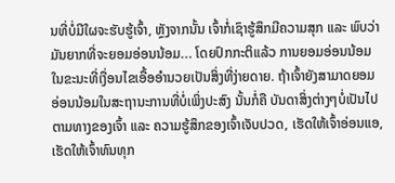ນທີ່ບໍ່ມີໃຜຈະຮັບຮູ້ເຈົ້າ, ຫຼັງຈາກນັ້ນ ເຈົ້າກໍ່ເຊົາຮູ້ສຶກມີຄວາມສຸກ ແລະ ພົບວ່າມັນຍາກທີ່ຈະຍອມອ່ອນນ້ອມ... ໂດຍປົກກະຕິແລ້ວ ການຍອມອ່ອນນ້ອມໃນຂະນະທີ່ເງື່ອນໄຂເອື້ອອຳນວຍເປັນສິ່ງທີ່ງ່າຍດາຍ. ຖ້າເຈົ້າຍັງສາມາດຍອມອ່ອນນ້ອມໃນສະຖານະການທີ່ບໍ່ເພິ່ງປະສົງ ນັ້ນກໍ່ຄື ບັນດາສິ່ງຕ່າງໆບໍ່ເປັນໄປຕາມທາງຂອງເຈົ້າ ແລະ ຄວາມຮູ້ສຶກຂອງເຈົ້າເຈັບປວດ, ເຮັດໃຫ້ເຈົ້າອ່ອນແອ, ເຮັດໃຫ້ເຈົ້າທົນທຸກ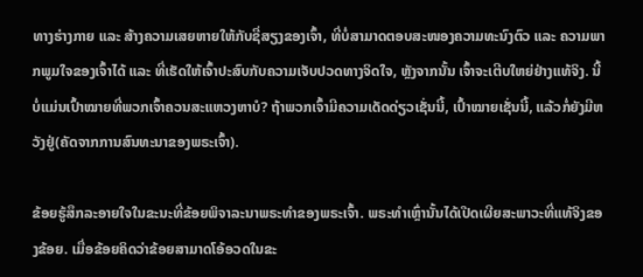ທາງຮ່າງກາຍ ແລະ ສ້າງຄວາມເສຍຫາຍໃຫ້ກັບຊື່ສຽງຂອງເຈົ້າ, ທີ່ບໍ່ສາມາດຕອບສະໜອງຄວາມທະນົງຕົວ ແລະ ຄວາມພາກພູມໃຈຂອງເຈົ້າໄດ້ ແລະ ທີ່ເຮັດໃຫ້ເຈົ້າປະສົບກັບຄວາມເຈັບປວດທາງຈິດໃຈ, ຫຼັງຈາກນັ້ນ ເຈົ້າຈະເຕີບໃຫຍ່ຢ່າງແທ້ຈິງ. ນີ້ບໍ່ແມ່ນເປົ້າໝາຍທີ່ພວກເຈົ້າຄວນສະແຫວງຫາບໍ? ຖ້າພວກເຈົ້າມີຄວາມເດັດດ່ຽວເຊັ່ນນີ້, ເປົ້າໝາຍເຊັ່ນນີ້, ແລ້ວກໍ່ຍັງມີຫວັງຢູ່(ຄັດຈາກການສົນທະນາຂອງພຣະເຈົ້າ).

ຂ້ອຍຮູ້ສຶກລະອາຍໃຈໃນຂະນະທີ່ຂ້ອຍພິຈາລະນາພຣະທຳຂອງພຣະເຈົ້າ. ພຣະທຳເຫຼົ່ານັ້ນໄດ້ເປີດເຜີຍສະພາວະທີ່ແທ້ຈິງຂອງຂ້ອຍ. ເມື່ອຂ້ອຍຄິດວ່າຂ້ອຍສາມາດໂອ້ອວດໃນຂະ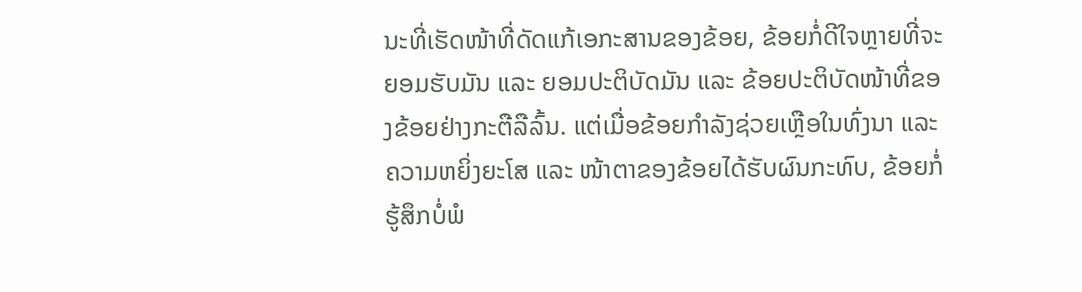ນະທີ່ເຮັດໜ້າທີ່ດັດແກ້ເອກະສານຂອງຂ້ອຍ, ຂ້ອຍກໍ່ດີໃຈຫຼາຍທີ່ຈະຍອມຮັບມັນ ແລະ ຍອມປະຕິບັດມັນ ແລະ ຂ້ອຍປະຕິບັດໜ້າທີ່ຂອງຂ້ອຍຢ່າງກະຕືລືລົ້ນ. ແຕ່ເມື່ອຂ້ອຍກຳລັງຊ່ວຍເຫຼືອໃນທົ່ງນາ ແລະ ຄວາມຫຍິ່ງຍະໂສ ແລະ ໜ້າຕາຂອງຂ້ອຍໄດ້ຮັບຜົນກະທົບ, ຂ້ອຍກໍ່ຮູ້ສຶກບໍ່ພໍ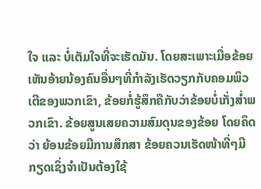ໃຈ ແລະ ບໍ່ເຕັມໃຈທີ່ຈະເຮັດມັນ. ໂດຍສະເພາະເມື່ອຂ້ອຍເຫັນອ້າຍນ້ອງຄົນອື່ນໆທີ່ກຳລັງເຮັດວຽກກັບຄອມພິວເຕີຂອງພວກເຂົາ, ຂ້ອຍກໍ່ຮູ້ສຶກຄືກັບວ່າຂ້ອຍບໍ່ເກັ່ງສໍ່າພວກເຂົາ. ຂ້ອຍສູນເສຍຄວາມສົມດຸນຂອງຂ້ອຍ ໂດຍຄິດວ່າ ຍ້ອນຂ້ອຍມີການສຶກສາ ຂ້ອຍຄວນເຮັດໜ້າທີ່ໆມີກຽດເຊິ່ງຈຳເປັນຕ້ອງໃຊ້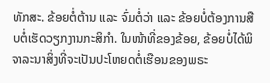ທັກສະ. ຂ້ອຍຕໍ່ຕ້ານ ແລະ ຈົ່ມຕໍ່ວ່າ ແລະ ຂ້ອຍບໍ່ຕ້ອງການສືບຕໍ່ເຮັດວຽກງານກະສິກຳ. ໃນໜ້າທີ່ຂອງຂ້ອຍ, ຂ້ອຍບໍ່ໄດ້ພິຈາລະນາສິ່ງທີ່ຈະເປັນປະໂຫຍດຕໍ່ເຮືອນຂອງພຣະ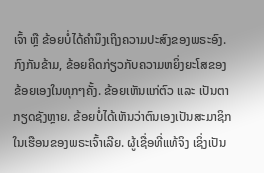ເຈົ້າ ຫຼື ຂ້ອຍບໍ່ໄດ້ຄຳນຶງເຖິງຄວາມປະສົງຂອງພຣະອົງ. ກົງກັນຂ້າມ, ຂ້ອຍຄິດກ່ຽວກັບຄວາມຫຍິ່ງຍະໂສຂອງຂ້ອຍເອງໃນທຸກໆຄັ້ງ. ຂ້ອຍເຫັນແກ່ຕົວ ແລະ ເປັນຕາກຽດຊັງຫຼາຍ. ຂ້ອຍບໍ່ໄດ້ເຫັນວ່າຕົນເອງເປັນສະມາຊິກໃນເຮືອນຂອງພຣະເຈົ້າເລີຍ. ຜູ້ເຊື່ອທີ່ແທ້ຈິງ ເຊິ່ງເປັນ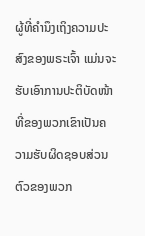ຜູ້ທີ່ຄຳນຶງເຖິງຄວາມປະສົງຂອງພຣະເຈົ້າ ແມ່ນຈະຮັບເອົາການປະຕິບັດໜ້າທີ່ຂອງພວກເຂົາເປັນຄວາມຮັບຜິດຊອບສ່ວນຕົວຂອງພວກ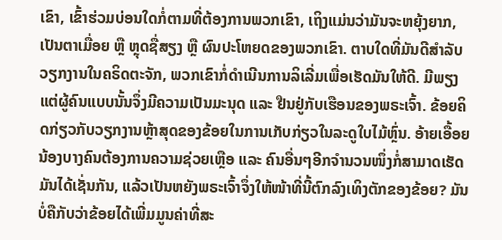ເຂົາ, ເຂົ້າຮ່ວມບ່ອນໃດກໍ່ຕາມທີ່ຕ້ອງການພວກເຂົາ, ເຖິງແມ່ນວ່າມັນຈະຫຍຸ້ງຍາກ, ເປັນຕາເມື່ອຍ ຫຼື ຫຼຸດຊື່ສຽງ ຫຼື ຜົນປະໂຫຍດຂອງພວກເຂົາ. ຕາບໃດທີ່ມັນດີສໍາລັບວຽກງານໃນຄຣິດຕະຈັກ, ພວກເຂົາກໍ່ດຳເນີນການລິເລີ່ມເພື່ອເຮັດມັນໃຫ້ດີ. ມີພຽງແຕ່ຜູ້ຄົນແບບນັ້ນຈຶ່ງມີຄວາມເປັນມະນຸດ ແລະ ຢືນຢູ່ກັບເຮືອນຂອງພຣະເຈົ້າ. ຂ້ອຍຄິດກ່ຽວກັບວຽກງານຫຼ້າສຸດຂອງຂ້ອຍໃນການເກັບກ່ຽວໃນລະດູໃບໄມ້ຫຼົ່ນ. ອ້າຍເອື້ອຍນ້ອງບາງຄົນຕ້ອງການຄວາມຊ່ວຍເຫຼືອ ແລະ ຄົນອື່ນໆອີກຈໍານວນໜຶ່ງກໍ່ສາມາດເຮັດມັນໄດ້ເຊັ່ນກັນ, ແລ້ວເປັນຫຍັງພຣະເຈົ້າຈຶ່ງໃຫ້ໜ້າທີ່ນີ້ຕົກລົງເທິງຕັກຂອງຂ້ອຍ? ມັນບໍ່ຄືກັບວ່າຂ້ອຍໄດ້ເພີ່ມມູນຄ່າທີ່ສະ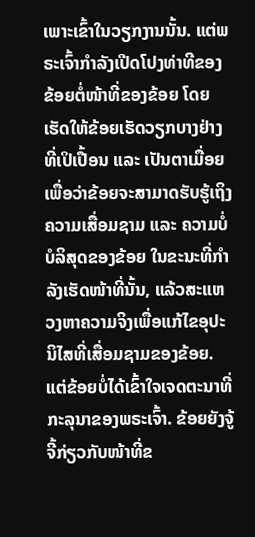ເພາະເຂົ້າໃນວຽກງານນັ້ນ. ແຕ່ພຣະເຈົ້າກຳລັງເປີດໂປງທ່າທີຂອງຂ້ອຍຕໍ່ໜ້າທີ່ຂອງຂ້ອຍ ໂດຍເຮັດໃຫ້ຂ້ອຍເຮັດວຽກບາງຢ່າງທີ່ເປິເປື້ອນ ແລະ ເປັນຕາເມື່ອຍ ເພື່ອວ່າຂ້ອຍຈະສາມາດຮັບຮູ້ເຖິງຄວາມເສື່ອມຊາມ ແລະ ຄວາມບໍ່ບໍລິສຸດຂອງຂ້ອຍ ໃນຂະນະທີ່ກຳລັງເຮັດໜ້າທີ່ນັ້ນ, ແລ້ວສະແຫວງຫາຄວາມຈິງເພື່ອແກ້ໄຂອຸປະນິໄສທີ່ເສື່ອມຊາມຂອງຂ້ອຍ. ແຕ່ຂ້ອຍບໍ່ໄດ້ເຂົ້າໃຈເຈດຕະນາທີ່ກະລຸນາຂອງພຣະເຈົ້າ. ຂ້ອຍຍັງຈູ້ຈີ້ກ່ຽວກັບໜ້າທີ່ຂ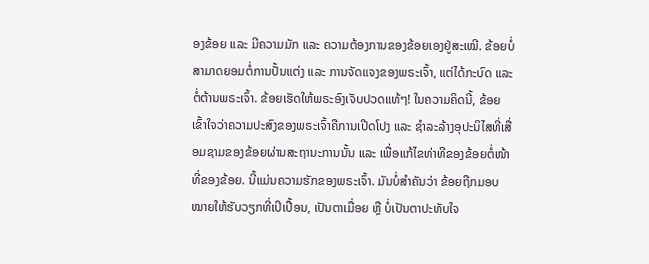ອງຂ້ອຍ ແລະ ມີຄວາມມັກ ແລະ ຄວາມຕ້ອງການຂອງຂ້ອຍເອງຢູ່ສະເໝີ. ຂ້ອຍບໍ່ສາມາດຍອມຕໍ່ການປັ້ນແຕ່ງ ແລະ ການຈັດແຈງຂອງພຣະເຈົ້າ, ແຕ່ໄດ້ກະບົດ ແລະ ຕໍ່ຕ້ານພຣະເຈົ້າ. ຂ້ອຍເຮັດໃຫ້ພຣະອົງເຈັບປວດແທ້ໆ! ໃນຄວາມຄິດນີ້, ຂ້ອຍເຂົ້າໃຈວ່າຄວາມປະສົງຂອງພຣະເຈົ້າຄືການເປີດໂປງ ແລະ ຊໍາລະລ້າງອຸປະນິໄສທີ່ເສື່ອມຊາມຂອງຂ້ອຍຜ່ານສະຖານະການນັ້ນ ແລະ ເພື່ອແກ້ໄຂທ່າທີຂອງຂ້ອຍຕໍ່ໜ້າທີ່ຂອງຂ້ອຍ. ນີ້ແມ່ນຄວາມຮັກຂອງພຣະເຈົ້າ. ມັນບໍ່ສໍາຄັນວ່າ ຂ້ອຍຖືກມອບໝາຍໃຫ້ຮັບວຽກທີ່ເປິເປື້ອນ, ເປັນຕາເມື່ອຍ ຫຼື ບໍ່ເປັນຕາປະທັບໃຈ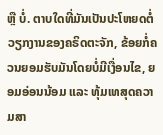ຫຼື ບໍ່. ຕາບໃດທີ່ມັນເປັນປະໂຫຍດຕໍ່ວຽກງານຂອງຄຣິດຕະຈັກ, ຂ້ອຍກໍ່ຄວນຍອມຮັບມັນໂດຍບໍ່ມີເງື່ອນໄຂ, ຍອມອ່ອນນ້ອມ ແລະ ທຸ້ມເທສຸດຄວາມສາ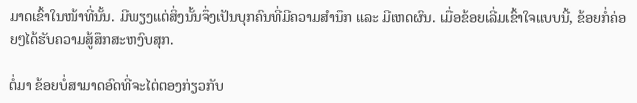ມາດເຂົ້າໃນໜ້າທີ່ນັ້ນ. ມີພຽງແຕ່ສິ່ງນັ້ນຈຶ່ງເປັນບຸກຄົນທີ່ມີຄວາມສຳນຶກ ແລະ ມີເຫດຜົນ. ເມື່ອຂ້ອຍເລີ່ມເຂົ້າໃຈແບບນີ້, ຂ້ອຍກໍ່ຄ່ອຍໆໄດ້ຮັບຄວາມສູ້ສຶກສະຫງົບສຸກ.

ຕໍ່ມາ ຂ້ອຍບໍ່ສາມາດອົດທີ່ຈະໄຕ່ຕອງກ່ຽວກັບ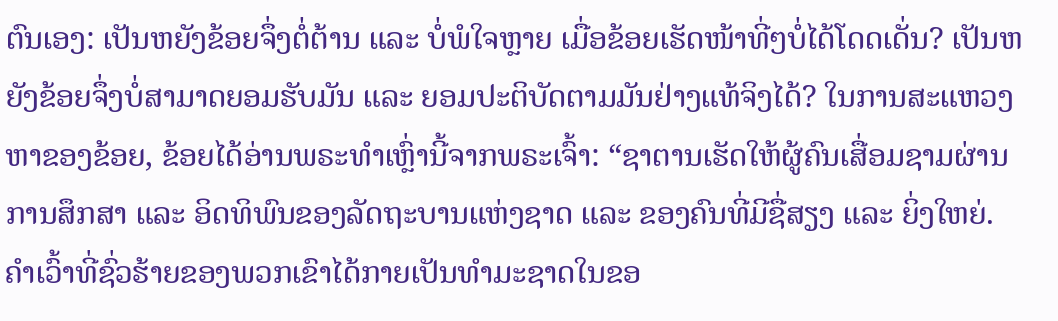ຕົນເອງ: ເປັນຫຍັງຂ້ອຍຈຶ່ງຕໍ່ຕ້ານ ແລະ ບໍ່ພໍໃຈຫຼາຍ ເມື່ອຂ້ອຍເຮັດໜ້າທີ່ໆບໍ່ໄດ້ໂດດເດັ່ນ? ເປັນຫຍັງຂ້ອຍຈຶ່ງບໍ່ສາມາດຍອມຮັບມັນ ແລະ ຍອມປະຕິບັດຕາມມັນຢ່າງແທ້ຈິງໄດ້? ໃນການສະແຫວງຫາຂອງຂ້ອຍ, ຂ້ອຍໄດ້ອ່ານພຣະທຳເຫຼົ່ານີ້ຈາກພຣະເຈົ້າ: “ຊາຕານເຮັດໃຫ້ຜູ້ຄົນເສື່ອມຊາມຜ່ານການສຶກສາ ແລະ ອິດທິພົນຂອງລັດຖະບານແຫ່ງຊາດ ແລະ ຂອງຄົນທີ່ມີຊື່ສຽງ ແລະ ຍິ່ງໃຫຍ່. ຄຳເວົ້າທີ່ຊົ່ວຮ້າຍຂອງພວກເຂົາໄດ້ກາຍເປັນທຳມະຊາດໃນຂອ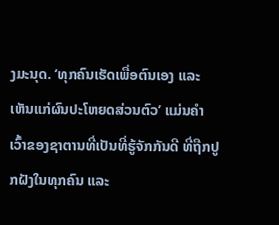ງມະນຸດ. ‘ທຸກຄົນເຮັດເພື່ອຕົນເອງ ແລະ ເຫັນແກ່ຜົນປະໂຫຍດສ່ວນຕົວ’ ແມ່ນຄໍາເວົ້າຂອງຊາຕານທີ່ເປັນທີ່ຮູ້ຈັກກັນດີ ທີ່ຖືກປູກຝັງໃນທຸກຄົນ ແລະ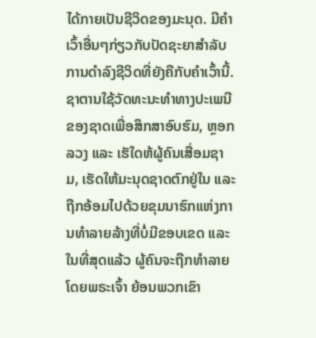ໄດ້ກາຍເປັນຊີວິດຂອງມະນຸດ. ມີຄໍາເວົ້າອື່ນໆກ່ຽວກັບປັດຊະຍາສໍາລັບການດໍາລົງຊີວິດທີ່ຍັງຄືກັບຄໍາເວົ້ານີ້. ຊາຕານໃຊ້ວັດທະນະທໍາທາງປະເພນີຂອງຊາດເພື່ອສຶກສາອົບຮົມ, ຫຼອກລວງ ແລະ ເຮັໃດຫ້ຜູ້ຄົນເສື່ອມຊາມ, ເຮັດໃຫ້ມະນຸດຊາດຕົກຢູ່ໃນ ແລະ ຖືກອ້ອມໄປດ້ວຍຂຸມນາຮົກແຫ່ງການທໍາລາຍລ້າງທີ່ບໍ່ມີຂອບເຂດ ແລະ ໃນທີ່ສຸດແລ້ວ ຜູ້ຄົນຈະຖືກທໍາລາຍໂດຍພຣະເຈົ້າ ຍ້ອນພວກເຂົາ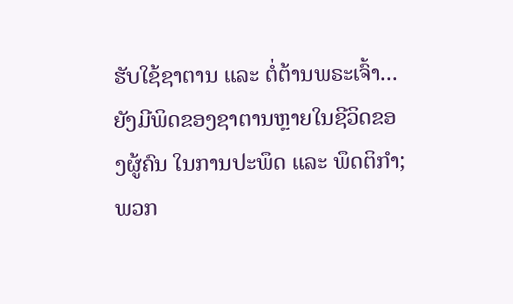ຮັບໃຊ້ຊາຕານ ແລະ ຕໍ່ຕ້ານພຣະເຈົ້າ... ຍັງມີພິດຂອງຊາຕານຫຼາຍໃນຊີວິດຂອງຜູ້ຄົນ ໃນການປະພຶດ ແລະ ພຶດຕິກຳ; ພວກ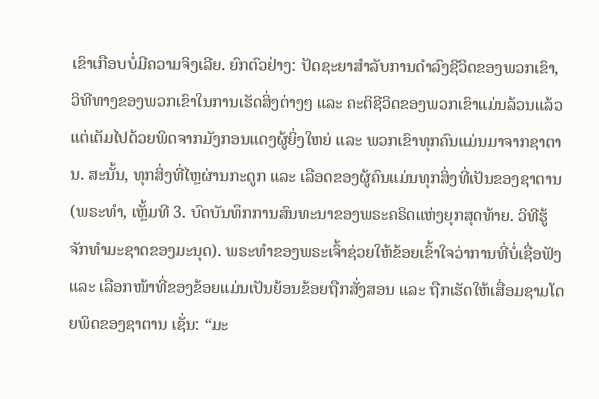ເຂົາເກືອບບໍ່ມີຄວາມຈິງເລີຍ. ຍົກຕົວຢ່າງ: ປັດຊະຍາສໍາລັບການດໍາລົງຊີວິດຂອງພວກເຂົາ, ວິທີທາງຂອງພວກເຂົາໃນການເຮັດສິ່ງຕ່າງໆ ແລະ ຄະຕິຊີວິດຂອງພວກເຂົາແມ່ນລ້ວນແລ້ວແຕ່ເຕັມໄປດ້ວຍພິດຈາກມັງກອນແດງຜູ້ຍິ່ງໃຫຍ່ ແລະ ພວກເຂົາທຸກຄົນແມ່ນມາຈາກຊາຕານ. ສະນັ້ນ, ທຸກສິ່ງທີ່ໄຫຼຜ່ານກະດູກ ແລະ ເລືອດຂອງຜູ້ຄົນແມ່ນທຸກສິ່ງທີ່ເປັນຂອງຊາຕານ(ພຣະທຳ, ເຫຼັ້ມທີ 3. ບົດບັນທຶກການສົນທະນາຂອງພຣະຄຣິດແຫ່ງຍຸກສຸດທ້າຍ. ວິທີຮູ້ຈັກທໍາມະຊາດຂອງມະນຸດ). ພຣະທຳຂອງພຣະເຈົ້າຊ່ວຍໃຫ້ຂ້ອຍເຂົ້າໃຈວ່າການທີ່ບໍ່ເຊື່ອຟັງ ແລະ ເລືອກໜ້າທີ່ຂອງຂ້ອຍແມ່ນເປັນຍ້ອນຂ້ອຍຖືກສັ່ງສອນ ແລະ ຖືກເຮັດໃຫ້ເສື່ອມຊາມໂດຍພິດຂອງຊາຕານ ເຊັ່ນ: “ມະ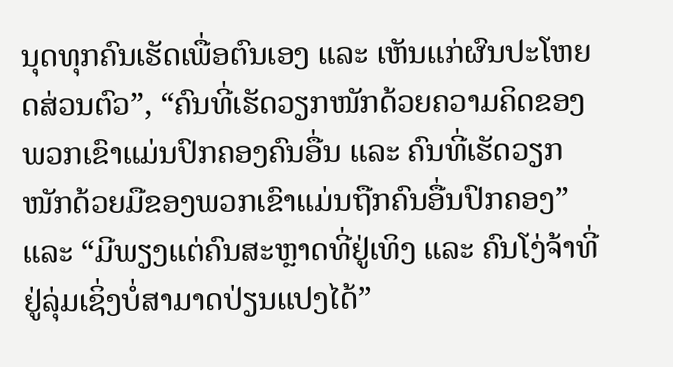ນຸດທຸກຄົນເຮັດເພື່ອຕົນເອງ ແລະ ເຫັນແກ່ຜົນປະໂຫຍດສ່ວນຕົວ”, “ຄົນທີ່ເຮັດວຽກໜັກດ້ວຍຄວາມຄິດຂອງພວກເຂົາແມ່ນປົກຄອງຄົນອື່ນ ແລະ ຄົນທີ່ເຮັດວຽກໜັກດ້ວຍມືຂອງພວກເຂົາແມ່ນຖືກຄົນອື່ນປົກຄອງ” ແລະ “ມີພຽງແຕ່ຄົນສະຫຼາດທີ່ຢູ່ເທິງ ແລະ ຄົນໂງ່ຈ້າທີ່ຢູ່ລຸ່ມເຊິ່ງບໍ່ສາມາດປ່ຽນແປງໄດ້”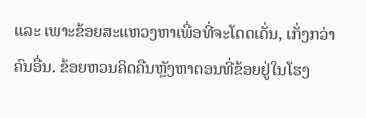ແລະ ເພາະຂ້ອຍສະແຫວງຫາເພື່ອທີ່ຈະໂດດເດັ່ນ, ເກັ່ງກວ່າຄົນອື່ນ. ຂ້ອຍຫວນຄິດຄືນຫຼັງຫາຕອນທີ່ຂ້ອຍຢູ່ໃນໂຮງ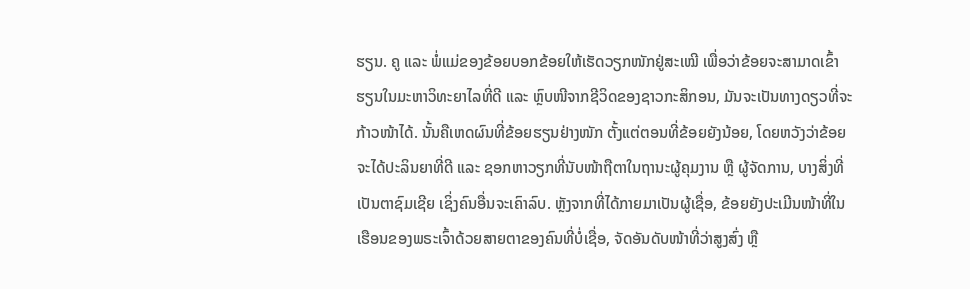ຮຽນ. ຄູ ແລະ ພໍ່ແມ່ຂອງຂ້ອຍບອກຂ້ອຍໃຫ້ເຮັດວຽກໜັກຢູ່ສະເໝີ ເພື່ອວ່າຂ້ອຍຈະສາມາດເຂົ້າຮຽນໃນມະຫາວິທະຍາໄລທີ່ດີ ແລະ ຫຼົບໜີຈາກຊີວິດຂອງຊາວກະສິກອນ, ມັນຈະເປັນທາງດຽວທີ່ຈະກ້າວໜ້າໄດ້. ນັ້ນຄືເຫດຜົນທີ່ຂ້ອຍຮຽນຢ່າງໜັກ ຕັ້ງແຕ່ຕອນທີ່ຂ້ອຍຍັງນ້ອຍ, ໂດຍຫວັງວ່າຂ້ອຍຈະໄດ້ປະລິນຍາທີ່ດີ ແລະ ຊອກຫາວຽກທີ່ນັບໜ້າຖືຕາໃນຖານະຜູ້ຄຸມງານ ຫຼື ຜູ້ຈັດການ, ບາງສິ່ງທີ່ເປັນຕາຊົມເຊີຍ ເຊິ່ງຄົນອື່ນຈະເຄົາລົບ. ຫຼັງຈາກທີ່ໄດ້ກາຍມາເປັນຜູ້ເຊື່ອ, ຂ້ອຍຍັງປະເມີນໜ້າທີ່ໃນເຮືອນຂອງພຣະເຈົ້າດ້ວຍສາຍຕາຂອງຄົນທີ່ບໍ່ເຊື່ອ, ຈັດອັນດັບໜ້າທີ່ວ່າສູງສົ່ງ ຫຼື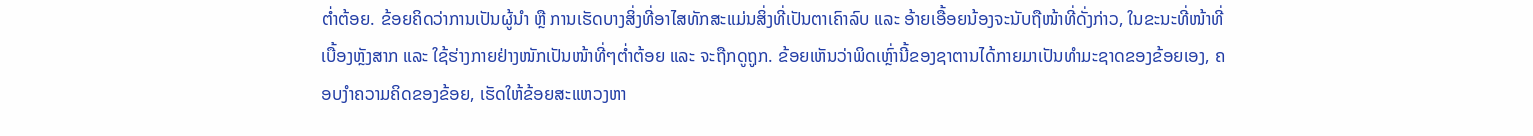ຕໍ່າຕ້ອຍ. ຂ້ອຍຄິດວ່າການເປັນຜູ້ນຳ ຫຼື ການເຮັດບາງສິ່ງທີ່ອາໄສທັກສະແມ່ນສິ່ງທີ່ເປັນຕາເຄົາລົບ ແລະ ອ້າຍເອື້ອຍນ້ອງຈະນັບຖືໜ້າທີ່ດັ່ງກ່າວ, ໃນຂະນະທີ່ໜ້າທີ່ເບື້ອງຫຼັງສາກ ແລະ ໃຊ້ຮ່າງກາຍຢ່າງໜັກເປັນໜ້າທີ່ໆຕໍ່າຕ້ອຍ ແລະ ຈະຖືກດູຖູກ. ຂ້ອຍເຫັນວ່າພິດເຫຼົ່ານີ້ຂອງຊາຕານໄດ້ກາຍມາເປັນທໍາມະຊາດຂອງຂ້ອຍເອງ, ຄອບງໍາຄວາມຄິດຂອງຂ້ອຍ, ເຮັດໃຫ້ຂ້ອຍສະແຫວງຫາ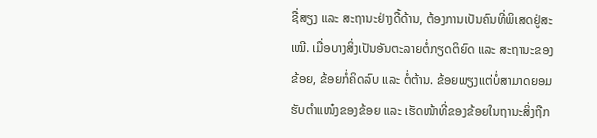ຊື່ສຽງ ແລະ ສະຖານະຢ່າງດື້ດ້ານ, ຕ້ອງການເປັນຄົນທີ່ພິເສດຢູ່ສະເໝີ. ເມື່ອບາງສິ່ງເປັນອັນຕະລາຍຕໍ່ກຽດຕິຍົດ ແລະ ສະຖານະຂອງຂ້ອຍ, ຂ້ອຍກໍ່ຄິດລົບ ແລະ ຕໍ່ຕ້ານ. ຂ້ອຍພຽງແຕ່ບໍ່ສາມາດຍອມຮັບຕໍາແໜ໋ງຂອງຂ້ອຍ ແລະ ເຮັດໜ້າທີ່ຂອງຂ້ອຍໃນຖານະສິ່ງຖືກ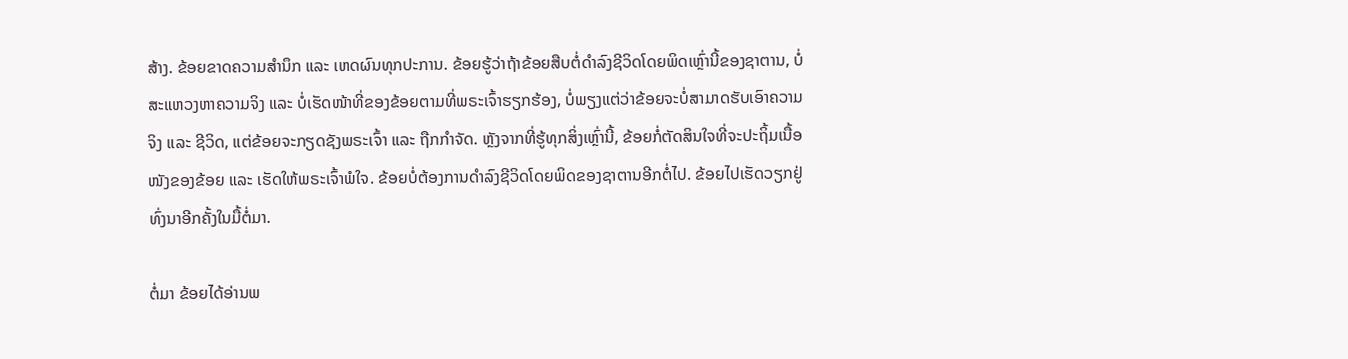ສ້າງ. ຂ້ອຍຂາດຄວາມສຳນຶກ ແລະ ເຫດຜົນທຸກປະການ. ຂ້ອຍຮູ້ວ່າຖ້າຂ້ອຍສືບຕໍ່ດຳລົງຊີວິດໂດຍພິດເຫຼົ່ານີ້ຂອງຊາຕານ, ບໍ່ສະແຫວງຫາຄວາມຈິງ ແລະ ບໍ່ເຮັດໜ້າທີ່ຂອງຂ້ອຍຕາມທີ່ພຣະເຈົ້າຮຽກຮ້ອງ, ບໍ່ພຽງແຕ່ວ່າຂ້ອຍຈະບໍ່ສາມາດຮັບເອົາຄວາມຈິງ ແລະ ຊີວິດ, ແຕ່ຂ້ອຍຈະກຽດຊັງພຣະເຈົ້າ ແລະ ຖືກກຳຈັດ. ຫຼັງຈາກທີ່ຮູ້ທຸກສິ່ງເຫຼົ່ານີ້, ຂ້ອຍກໍ່ຕັດສິນໃຈທີ່ຈະປະຖິ້ມເນື້ອໜັງຂອງຂ້ອຍ ແລະ ເຮັດໃຫ້ພຣະເຈົ້າພໍໃຈ. ຂ້ອຍບໍ່ຕ້ອງການດຳລົງຊີວິດໂດຍພິດຂອງຊາຕານອີກຕໍ່ໄປ. ຂ້ອຍໄປເຮັດວຽກຢູ່ທົ່ງນາອີກຄັ້ງໃນມື້ຕໍ່ມາ.

ຕໍ່ມາ ຂ້ອຍໄດ້ອ່ານພ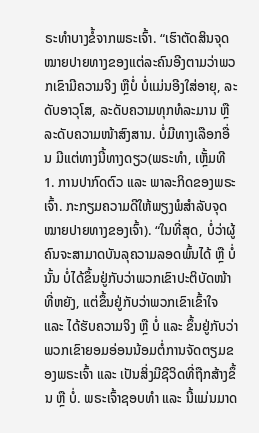ຣະທຳບາງຂໍ້ຈາກພຣະເຈົ້າ. “ເຮົາຕັດສິນຈຸດໝາຍປາຍທາງຂອງແຕ່ລະຄົນອີງຕາມວ່າພວກເຂົາມີຄວາມຈິງ ຫຼືບໍ່ ບໍ່ແມ່ນອີງໃສ່ອາຍຸ, ລະດັບອາວຸໂສ, ລະດັບຄວາມທຸກທໍລະມານ ຫຼື ລະດັບຄວາມໜ້າສົງສານ. ບໍ່ມີທາງເລືອກອື່ນ ມີແຕ່ທາງນີ້ທາງດຽວ(ພຣະທຳ, ເຫຼັ້ມທີ 1. ການປາກົດຕົວ ແລະ ພາລະກິດຂອງພຣະເຈົ້າ. ກະກຽມຄວາມດີໃຫ້ພຽງພໍສຳລັບຈຸດໝາຍປາຍທາງຂອງເຈົ້າ). “ໃນທີ່ສຸດ, ບໍ່ວ່າຜູ້ຄົນຈະສາມາດບັນລຸຄວາມລອດພົ້ນໄດ້ ຫຼື ບໍ່ນັ້ນ ບໍ່ໄດ້ຂຶ້ນຢູ່ກັບວ່າພວກເຂົາປະຕິບັດໜ້າທີ່ຫຍັງ, ແຕ່ຂຶ້ນຢູ່ກັບວ່າພວກເຂົາເຂົ້າໃຈ ແລະ ໄດ້ຮັບຄວາມຈິງ ຫຼື ບໍ່ ແລະ ຂຶ້ນຢູ່ກັບວ່າພວກເຂົາຍອມອ່ອນນ້ອມຕໍ່ການຈັດຕຽມຂອງພຣະເຈົ້າ ແລະ ເປັນສິ່ງມີຊີວິດທີ່ຖືກສ້າງຂຶ້ນ ຫຼື ບໍ່. ພຣະເຈົ້າຊອບທຳ ແລະ ນີ້ແມ່ນມາດ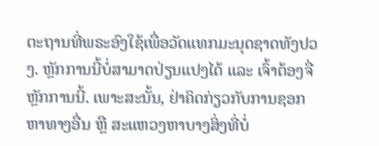ຕະຖານທີ່ພຣະອົງໃຊ້ເພື່ອວັດແທກມະນຸດຊາດທັງປວງ. ຫຼັກການນີ້ບໍ່ສາມາດປ່ຽນແປງໄດ້ ແລະ ເຈົ້າຕ້ອງຈື່ຫຼັກການນີ້. ເພາະສະນັ້ນ, ຢ່າຄິດກ່ຽວກັບການຊອກຫາທາງອື່ນ ຫຼື ສະແຫວງຫາບາງສິ່ງທີ່ບໍ່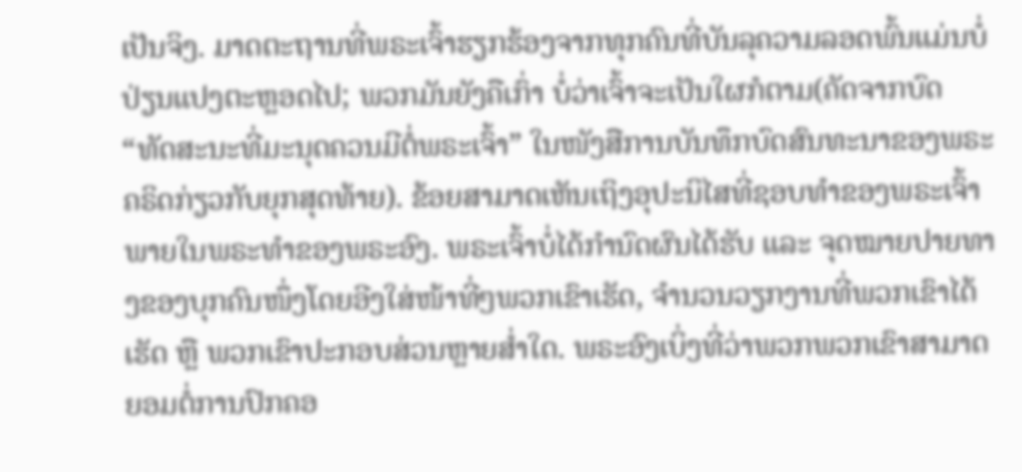ເປັນຈິງ. ມາດຕະຖານທີ່ພຣະເຈົ້າຮຽກຮ້ອງຈາກທຸກຄົນທີ່ບັນລຸຄວາມລອດພົ້ນແມ່ນບໍ່ປ່ຽນແປງຕະຫຼອດໄປ; ພວກມັນຍັງຄືເກົ່າ ບໍ່ວ່າເຈົ້າຈະເປັນໃຜກໍຕາມ(ຄັດຈາກບົດ “ທັດສະນະທີ່ມະນຸດຄວນມີຕໍ່ພຣະເຈົ້າ” ໃນໜັງສືການບັນທຶກບົດສົນທະນາຂອງພຣະຄຣິດກ່ຽວກັບຍຸກສຸດທ້າຍ). ຂ້ອຍສາມາດເຫັນເຖິງອຸປະນິໄສທີ່ຊອບທຳຂອງພຣະເຈົ້າພາຍໃນພຣະທຳຂອງພຣະອົງ. ພຣະເຈົ້າບໍ່ໄດ້ກຳນົດຜົນໄດ້ຮັບ ແລະ ຈຸດໝາຍປາຍທາງຂອງບຸກຄົນໜຶ່ງໂດຍອີງໃສ່ໜ້າທີ່ໆພວກເຂົາເຮັດ, ຈຳນວນວຽກງານທີ່ພວກເຂົາໄດ້ເຮັດ ຫຼື ພວກເຂົາປະກອບສ່ວນຫຼາຍສໍ່າໃດ. ພຣະອົງເບິ່ງທີ່ວ່າພວກພວກເຂົາສາມາດຍອມຕໍ່ການປົກຄອ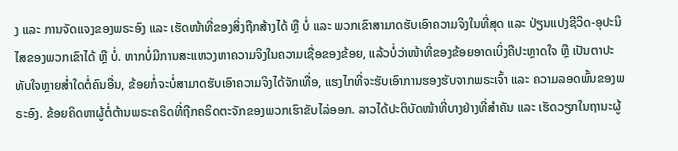ງ ແລະ ການຈັດແຈງຂອງພຣະອົງ ແລະ ເຮັດໜ້າທີ່ຂອງສິ່ງຖືກສ້າງໄດ້ ຫຼື ບໍ່ ແລະ ພວກເຂົາສາມາດຮັບເອົາຄວາມຈິງໃນທີ່ສຸດ ແລະ ປ່ຽນແປງຊີວິດ-ອຸປະນິໄສຂອງພວກເຂົາໄດ້ ຫຼື ບໍ່. ຫາກບໍ່ມີການສະແຫວງຫາຄວາມຈິງໃນຄວາມເຊື່ອຂອງຂ້ອຍ, ແລ້ວບໍ່ວ່າໜ້າທີ່ຂອງຂ້ອຍອາດເບິ່ງຄືປະຫຼາດໃຈ ຫຼື ເປັນຕາປະທັບໃຈຫຼາຍສໍ່າໃດຕໍ່ຄົນອື່ນ, ຂ້ອຍກໍ່ຈະບໍ່ສາມາດຮັບເອົາຄວາມຈິງໄດ້ຈັກເທື່ອ, ແຮງໄກທີ່ຈະຮັບເອົາການຮອງຮັບຈາກພຣະເຈົ້າ ແລະ ຄວາມລອດພົ້ນຂອງພຣະອົງ. ຂ້ອຍຄິດຫາຜູ້ຕໍ່ຕ້ານພຣະຄຣິດທີ່ຖືກຄຣິດຕະຈັກຂອງພວກເຮົາຂັບໄລ່ອອກ. ລາວໄດ້ປະຕິບັດໜ້າທີ່ບາງຢ່າງທີ່ສຳຄັນ ແລະ ເຮັດວຽກໃນຖານະຜູ້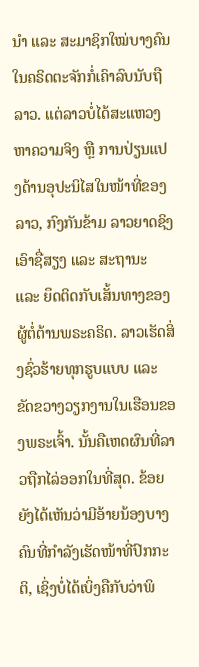ນຳ ແລະ ສະມາຊິກໃໝ່ບາງຄົນໃນຄຣິດຕະຈັກກໍ່ເຄົາລົບນັບຖືລາວ. ແຕ່ລາວບໍ່ໄດ້ສະແຫວງຫາຄວາມຈິງ ຫຼື ການປ່ຽນແປງດ້ານອຸປະນິໄສໃນໜ້າທີ່ຂອງລາວ, ກົງກັນຂ້າມ ລາວຍາດຊິງເອົາຊື່ສຽງ ແລະ ສະຖານະ ແລະ ຍຶດຕິດກັບເສັ້ນທາງຂອງຜູ້ຕໍ່ຕ້ານພຣະຄຣິດ. ລາວເຮັດສິ່ງຊົ່ວຮ້າຍທຸກຮູບແບບ ແລະ ຂັດຂວາງວຽກງານໃນເຮືອນຂອງພຣະເຈົ້າ. ນັ້ນຄືເຫດຜົນທີ່ລາວຖືກໄລ່ອອກໃນທີ່ສຸດ. ຂ້ອຍຍັງໄດ້ເຫັນວ່າມີອ້າຍນ້ອງບາງຄົນທີ່ກຳລັງເຮັດໜ້າທີ່ປົກກະຕິ, ເຊິ່ງບໍ່ໄດ້ເບິ່ງຄືກັບວ່າພິ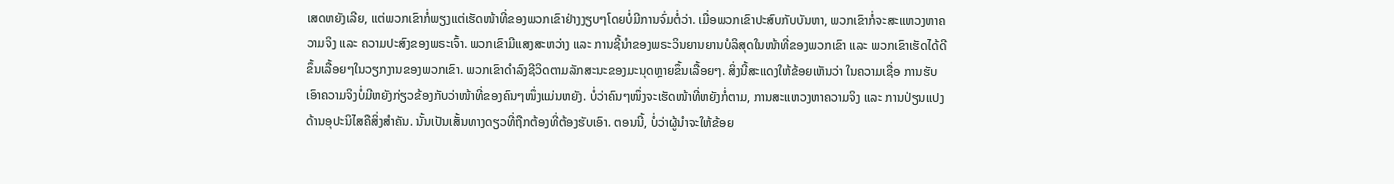ເສດຫຍັງເລີຍ, ແຕ່ພວກເຂົາກໍ່ພຽງແຕ່ເຮັດໜ້າທີ່ຂອງພວກເຂົາຢ່າງງຽບໆໂດຍບໍ່ມີການຈົ່ມຕໍ່ວ່າ. ເມື່ອພວກເຂົາປະສົບກັບບັນຫາ, ພວກເຂົາກໍ່ຈະສະແຫວງຫາຄວາມຈິງ ແລະ ຄວາມປະສົງຂອງພຣະເຈົ້າ. ພວກເຂົາມີແສງສະຫວ່າງ ແລະ ການຊີ້ນໍາຂອງພຣະວິນຍານຍານບໍລິສຸດໃນໜ້າທີ່ຂອງພວກເຂົາ ແລະ ພວກເຂົາເຮັດໄດ້ດີຂຶ້ນເລື້ອຍໆໃນວຽກງານຂອງພວກເຂົາ. ພວກເຂົາດໍາລົງຊີວິດຕາມລັກສະນະຂອງມະນຸດຫຼາຍຂຶ້ນເລື້ອຍໆ. ສິ່ງນີ້ສະແດງໃຫ້ຂ້ອຍເຫັນວ່າ ໃນຄວາມເຊື່ອ ການຮັບເອົາຄວາມຈິງບໍ່ມີຫຍັງກ່ຽວຂ້ອງກັບວ່າໜ້າທີ່ຂອງຄົນໆໜຶ່ງແມ່ນຫຍັງ. ບໍ່ວ່າຄົນໆໜຶ່ງຈະເຮັດໜ້າທີ່ຫຍັງກໍ່ຕາມ, ການສະແຫວງຫາຄວາມຈິງ ແລະ ການປ່ຽນແປງດ້ານອຸປະນິໄສຄືສິ່ງສຳຄັນ. ນັ້ນເປັນເສັ້ນທາງດຽວທີ່ຖືກຕ້ອງທີ່ຕ້ອງຮັບເອົາ. ຕອນນີ້, ບໍ່ວ່າຜູ້ນໍາຈະໃຫ້ຂ້ອຍ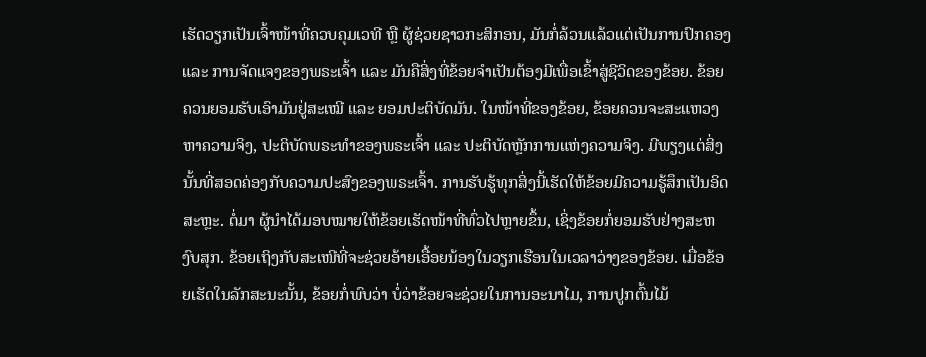ເຮັດວຽກເປັນເຈົ້າໜ້າທີ່ຄວບຄຸມເວທີ ຫຼື ຜູ້ຊ່ວຍຊາວກະສິກອນ, ມັນກໍ່ລ້ວນແລ້ວແຕ່ເປັນການປົກຄອງ ແລະ ການຈັດແຈງຂອງພຣະເຈົ້າ ແລະ ມັນຄືສິ່ງທີ່ຂ້ອຍຈຳເປັນຕ້ອງມີເພື່ອເຂົ້າສູ່ຊີວິດຂອງຂ້ອຍ. ຂ້ອຍຄວນຍອມຮັບເອົາມັນຢູ່ສະເໝີ ແລະ ຍອມປະຕິບັດມັນ. ໃນໜ້າທີ່ຂອງຂ້ອຍ, ຂ້ອຍຄວນຈະສະແຫວງຫາຄວາມຈິງ, ປະຕິບັດພຣະທຳຂອງພຣະເຈົ້າ ແລະ ປະຕິບັດຫຼັກການແຫ່ງຄວາມຈິງ. ມີພຽງແຕ່ສິ່ງນັ້ນທີ່ສອດຄ່ອງກັບຄວາມປະສົງຂອງພຣະເຈົ້າ. ການຮັບຮູ້ທຸກສິ່ງນີ້ເຮັດໃຫ້ຂ້ອຍມີຄວາມຮູ້ສຶກເປັນອິດສະຫຼະ. ຕໍ່ມາ ຜູ້ນຳໄດ້ມອບໝາຍໃຫ້ຂ້ອຍເຮັດໜ້າທີ່ທົ່ວໄປຫຼາຍຂຶ້ນ, ເຊິ່ງຂ້ອຍກໍ່ຍອມຮັບຢ່າງສະຫງົບສຸກ. ຂ້ອຍເຖິງກັບສະເໜີທີ່ຈະຊ່ວຍອ້າຍເອື້ອຍນ້ອງໃນວຽກເຮືອນໃນເວລາວ່າງຂອງຂ້ອຍ. ເມື່ອຂ້ອຍເຮັດໃນລັກສະນະນັ້ນ, ຂ້ອຍກໍ່ພົບວ່າ ບໍ່ວ່າຂ້ອຍຈະຊ່ວຍໃນການອະນາໄມ, ການປູກຕົ້ນໄມ້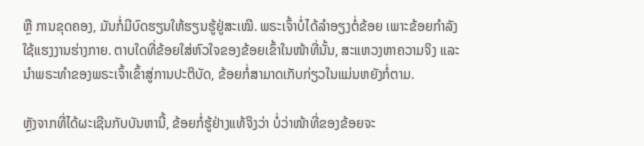ຫຼື ການຂຸດຄອງ, ມັນກໍ່ມີບົດຮຽນໃຫ້ຮຽນຮູ້ຢູ່ສະເໝີ. ພຣະເຈົ້າບໍ່ໄດ້ລຳອຽງຕໍ່ຂ້ອຍ ເພາະຂ້ອຍກຳລັງໃຊ້ແຮງງານຮ່າງກາຍ. ຕາບໃດທີ່ຂ້ອຍໃສ່ຫົວໃຈຂອງຂ້ອຍເຂົ້າໃນໜ້າທີ່ນັ້ນ, ສະແຫວງຫາຄວາມຈິງ ແລະ ນໍາພຣະທຳຂອງພຣະເຈົ້າເຂົ້າສູ່ການປະຕິບັດ, ຂ້ອຍກໍ່ສາມາດເກັບກ່ຽວໃນແມ່ນຫຍັງກໍ່ຕາມ.

ຫຼັງຈາກທີ່ໄດ້ຜະເຊີນກັບບັນຫານີ້, ຂ້ອຍກໍ່ຮູ້ຢ່າງແທ້ຈິງວ່າ ບໍ່ວ່າໜ້າທີ່ຂອງຂ້ອຍຈະ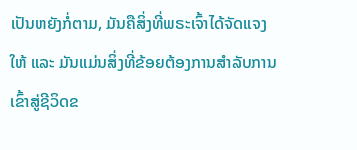ເປັນຫຍັງກໍ່ຕາມ, ມັນຄືສິ່ງທີ່ພຣະເຈົ້າໄດ້ຈັດແຈງໃຫ້ ແລະ ມັນແມ່ນສິ່ງທີ່ຂ້ອຍຕ້ອງການສໍາລັບການເຂົ້າສູ່ຊີວິດຂ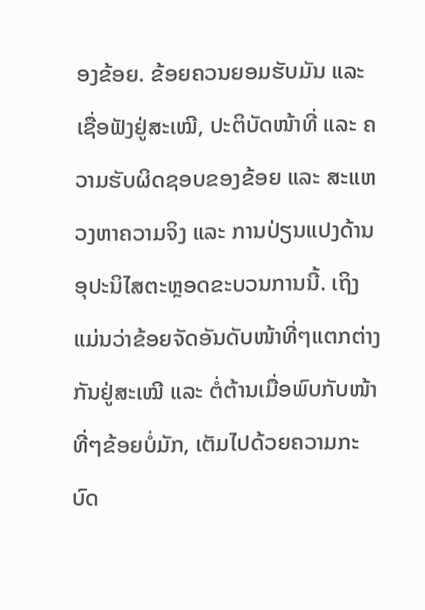ອງຂ້ອຍ. ຂ້ອຍຄວນຍອມຮັບມັນ ແລະ ເຊື່ອຟັງຢູ່ສະເໝີ, ປະຕິບັດໜ້າທີ່ ແລະ ຄວາມຮັບຜິດຊອບຂອງຂ້ອຍ ແລະ ສະແຫວງຫາຄວາມຈິງ ແລະ ການປ່ຽນແປງດ້ານອຸປະນິໄສຕະຫຼອດຂະບວນການນີ້. ເຖິງແມ່ນວ່າຂ້ອຍຈັດອັນດັບໜ້າທີ່ໆແຕກຕ່າງກັນຢູ່ສະເໝີ ແລະ ຕໍ່ຕ້ານເມື່ອພົບກັບໜ້າທີ່ໆຂ້ອຍບໍ່ມັກ, ເຕັມໄປດ້ວຍຄວາມກະບົດ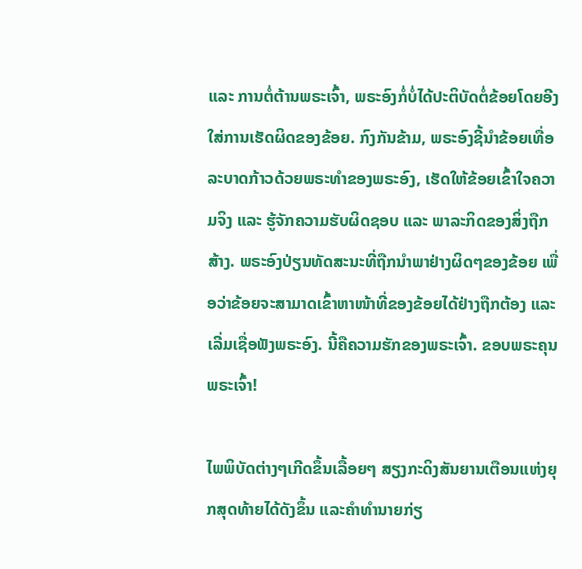ແລະ ການຕໍ່ຕ້ານພຣະເຈົ້າ, ພຣະອົງກໍ່ບໍ່ໄດ້ປະຕິບັດຕໍ່ຂ້ອຍໂດຍອີງໃສ່ການເຮັດຜິດຂອງຂ້ອຍ. ກົງກັນຂ້າມ, ພຣະອົງຊີ້ນໍາຂ້ອຍເທື່ອລະບາດກ້າວດ້ວຍພຣະທຳຂອງພຣະອົງ, ເຮັດໃຫ້ຂ້ອຍເຂົ້າໃຈຄວາມຈິງ ແລະ ຮູ້ຈັກຄວາມຮັບຜິດຊອບ ແລະ ພາລະກິດຂອງສິ່ງຖືກສ້າງ. ພຣະອົງປ່ຽນທັດສະນະທີ່ຖືກນໍາພາຢ່າງຜິດໆຂອງຂ້ອຍ ເພື່ອວ່າຂ້ອຍຈະສາມາດເຂົ້າຫາໜ້າທີ່ຂອງຂ້ອຍໄດ້ຢ່າງຖືກຕ້ອງ ແລະ ເລີ່ມເຊື່ອຟັງພຣະອົງ. ນີ້ຄືຄວາມຮັກຂອງພຣະເຈົ້າ. ຂອບພຣະຄຸນພຣະເຈົ້າ!

ໄພພິບັດຕ່າງໆເກີດຂຶ້ນເລື້ອຍໆ ສຽງກະດິງສັນຍານເຕືອນແຫ່ງຍຸກສຸດທ້າຍໄດ້ດັງຂຶ້ນ ແລະຄໍາທໍານາຍກ່ຽ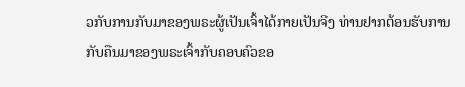ວກັບການກັບມາຂອງພຣະຜູ້ເປັນເຈົ້າໄດ້ກາຍເປັນຈີງ ທ່ານຢາກຕ້ອນຮັບການກັບຄືນມາຂອງພຣະເຈົ້າກັບຄອບຄົວຂອ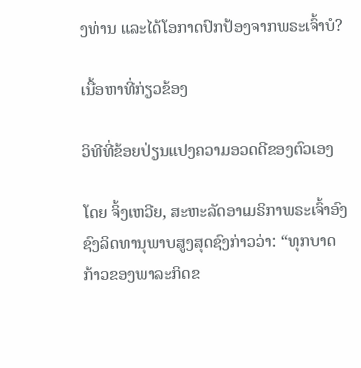ງທ່ານ ແລະໄດ້ໂອກາດປົກປ້ອງຈາກພຣະເຈົ້າບໍ?

ເນື້ອຫາທີ່ກ່ຽວຂ້ອງ

ວິທີທີ່ຂ້ອຍປ່ຽນແປງຄວາມອວດດີຂອງຕົວເອງ

ໂດຍ ຈິ້ງເຫວີຍ, ສະຫະລັດອາເມຣິກາພຣະເຈົ້າອົງຊົງລິດທານຸພາບສູງສຸດຊົງກ່າວວ່າ: “ທຸກບາດກ້າວຂອງພາລະກິດຂ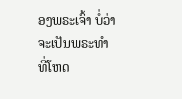ອງພຣະເຈົ້າ ບໍ່ວ່າຈະເປັນພຣະທຳທີ່ໂຫດ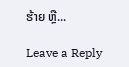ຮ້າຍ ຫຼື...

Leave a Reply